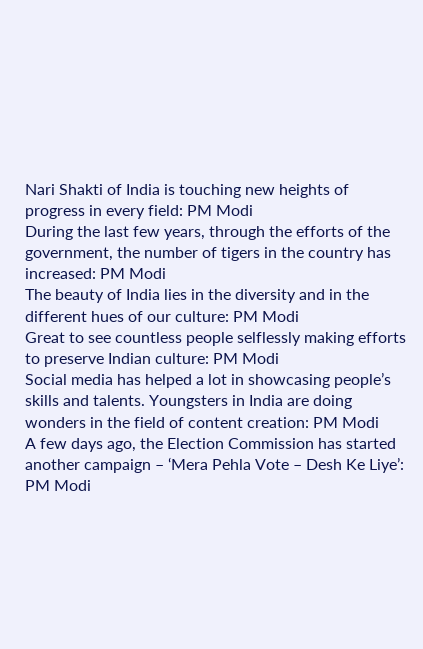Nari Shakti of India is touching new heights of progress in every field: PM Modi
During the last few years, through the efforts of the government, the number of tigers in the country has increased: PM Modi
The beauty of India lies in the diversity and in the different hues of our culture: PM Modi
Great to see countless people selflessly making efforts to preserve Indian culture: PM Modi
Social media has helped a lot in showcasing people’s skills and talents. Youngsters in India are doing wonders in the field of content creation: PM Modi
A few days ago, the Election Commission has started another campaign – ‘Mera Pehla Vote – Desh Ke Liye’: PM Modi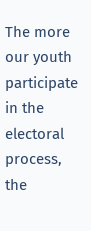The more our youth participate in the electoral process, the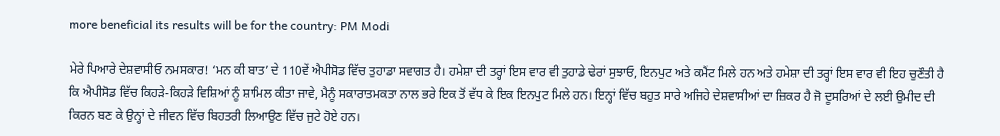more beneficial its results will be for the country: PM Modi

ਮੇਰੇ ਪਿਆਰੇ ਦੇਸ਼ਵਾਸੀਓ ਨਮਸਕਾਰ! ‘ਮਨ ਕੀ ਬਾਤ’ ਦੇ 110ਵੇਂ ਐਪੀਸੋਡ ਵਿੱਚ ਤੁਹਾਡਾ ਸਵਾਗਤ ਹੈ। ਹਮੇਸ਼ਾ ਦੀ ਤਰ੍ਹਾਂ ਇਸ ਵਾਰ ਵੀ ਤੁਹਾਡੇ ਢੇਰਾਂ ਸੁਝਾਓ, ਇਨਪੁਟ ਅਤੇ ਕਮੈਂਟ ਮਿਲੇ ਹਨ ਅਤੇ ਹਮੇਸ਼ਾ ਦੀ ਤਰ੍ਹਾਂ ਇਸ ਵਾਰ ਵੀ ਇਹ ਚੁਣੌਤੀ ਹੈ ਕਿ ਐਪੀਸੋਡ ਵਿੱਚ ਕਿਹੜੇ-ਕਿਹੜੇ ਵਿਸ਼ਿਆਂ ਨੂੰ ਸ਼ਾਮਿਲ ਕੀਤਾ ਜਾਵੇ, ਮੈਨੂੰ ਸਕਾਰਾਤਮਕਤਾ ਨਾਲ ਭਰੇ ਇਕ ਤੋਂ ਵੱਧ ਕੇ ਇਕ ਇਨਪੁਟ ਮਿਲੇ ਹਨ। ਇਨ੍ਹਾਂ ਵਿੱਚ ਬਹੁਤ ਸਾਰੇ ਅਜਿਹੇ ਦੇਸ਼ਵਾਸੀਆਂ ਦਾ ਜ਼ਿਕਰ ਹੈ ਜੋ ਦੂਸਰਿਆਂ ਦੇ ਲਈ ਉਮੀਦ ਦੀ ਕਿਰਨ ਬਣ ਕੇ ਉਨ੍ਹਾਂ ਦੇ ਜੀਵਨ ਵਿੱਚ ਬਿਹਤਰੀ ਲਿਆਉਣ ਵਿੱਚ ਜੁਟੇ ਹੋਏ ਹਨ।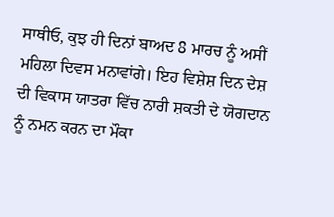ਸਾਥੀਓ, ਕੁਝ ਹੀ ਦਿਨਾਂ ਬਾਅਦ 8 ਮਾਰਚ ਨੂੰ ਅਸੀਂ ਮਹਿਲਾ ਦਿਵਸ ਮਨਾਵਾਂਗੇ। ਇਹ ਵਿਸ਼ੇਸ਼ ਦਿਨ ਦੇਸ਼ ਦੀ ਵਿਕਾਸ ਯਾਤਰਾ ਵਿੱਚ ਨਾਰੀ ਸ਼ਕਤੀ ਦੇ ਯੋਗਦਾਨ ਨੂੰ ਨਮਨ ਕਰਨ ਦਾ ਮੌਕਾ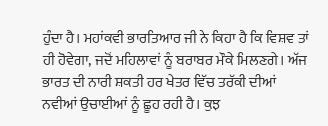ਹੁੰਦਾ ਹੈ। ਮਹਾਂਕਵੀ ਭਾਰਤਿਆਰ ਜੀ ਨੇ ਕਿਹਾ ਹੈ ਕਿ ਵਿਸ਼ਵ ਤਾਂ ਹੀ ਹੋਵੇਗਾ, ਜਦੋਂ ਮਹਿਲਾਵਾਂ ਨੂੰ ਬਰਾਬਰ ਮੌਕੇ ਮਿਲਣਗੇ। ਅੱਜ ਭਾਰਤ ਦੀ ਨਾਰੀ ਸ਼ਕਤੀ ਹਰ ਖੇਤਰ ਵਿੱਚ ਤਰੱਕੀ ਦੀਆਂ ਨਵੀਆਂ ਉਚਾਈਆਂ ਨੂੰ ਛੂਹ ਰਹੀ ਹੈ। ਕੁਝ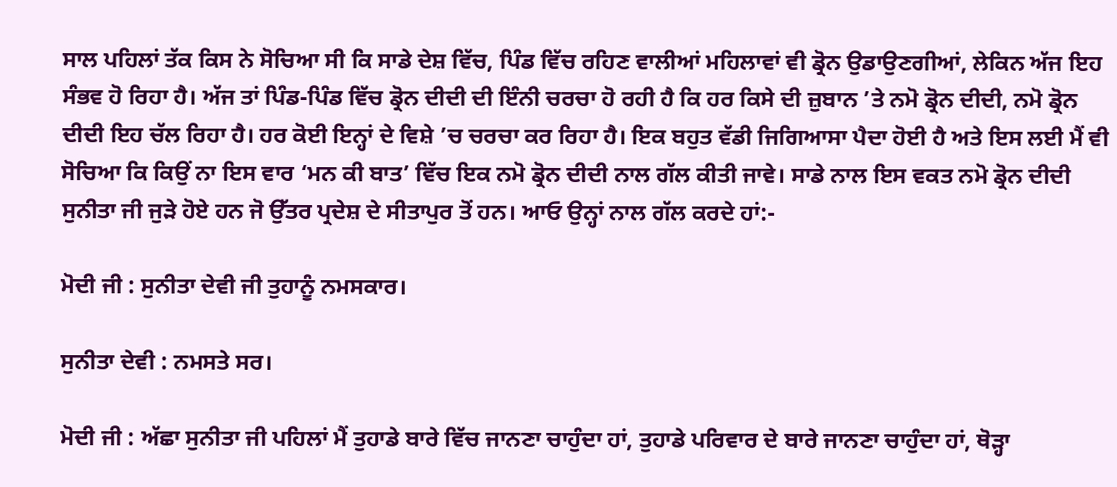ਸਾਲ ਪਹਿਲਾਂ ਤੱਕ ਕਿਸ ਨੇ ਸੋਚਿਆ ਸੀ ਕਿ ਸਾਡੇ ਦੇਸ਼ ਵਿੱਚ, ਪਿੰਡ ਵਿੱਚ ਰਹਿਣ ਵਾਲੀਆਂ ਮਹਿਲਾਵਾਂ ਵੀ ਡ੍ਰੋਨ ਉਡਾਉਣਗੀਆਂ, ਲੇਕਿਨ ਅੱਜ ਇਹ ਸੰਭਵ ਹੋ ਰਿਹਾ ਹੈ। ਅੱਜ ਤਾਂ ਪਿੰਡ-ਪਿੰਡ ਵਿੱਚ ਡ੍ਰੋਨ ਦੀਦੀ ਦੀ ਇੰਨੀ ਚਰਚਾ ਹੋ ਰਹੀ ਹੈ ਕਿ ਹਰ ਕਿਸੇ ਦੀ ਜ਼ੁਬਾਨ ’ਤੇ ਨਮੋ ਡ੍ਰੋਨ ਦੀਦੀ, ਨਮੋ ਡ੍ਰੋਨ ਦੀਦੀ ਇਹ ਚੱਲ ਰਿਹਾ ਹੈ। ਹਰ ਕੋਈ ਇਨ੍ਹਾਂ ਦੇ ਵਿਸ਼ੇ ’ਚ ਚਰਚਾ ਕਰ ਰਿਹਾ ਹੈ। ਇਕ ਬਹੁਤ ਵੱਡੀ ਜਿਗਿਆਸਾ ਪੈਦਾ ਹੋਈ ਹੈ ਅਤੇ ਇਸ ਲਈ ਮੈਂ ਵੀ ਸੋਚਿਆ ਕਿ ਕਿਉਂ ਨਾ ਇਸ ਵਾਰ ‘ਮਨ ਕੀ ਬਾਤ’ ਵਿੱਚ ਇਕ ਨਮੋ ਡ੍ਰੋਨ ਦੀਦੀ ਨਾਲ ਗੱਲ ਕੀਤੀ ਜਾਵੇ। ਸਾਡੇ ਨਾਲ ਇਸ ਵਕਤ ਨਮੋ ਡ੍ਰੋਨ ਦੀਦੀ ਸੁਨੀਤਾ ਜੀ ਜੁੜੇ ਹੋਏ ਹਨ ਜੋ ਉੱਤਰ ਪ੍ਰਦੇਸ਼ ਦੇ ਸੀਤਾਪੁਰ ਤੋਂ ਹਨ। ਆਓ ਉਨ੍ਹਾਂ ਨਾਲ ਗੱਲ ਕਰਦੇ ਹਾਂ:-

ਮੋਦੀ ਜੀ : ਸੁਨੀਤਾ ਦੇਵੀ ਜੀ ਤੁਹਾਨੂੰ ਨਮਸਕਾਰ।

ਸੁਨੀਤਾ ਦੇਵੀ : ਨਮਸਤੇ ਸਰ।

ਮੋਦੀ ਜੀ : ਅੱਛਾ ਸੁਨੀਤਾ ਜੀ ਪਹਿਲਾਂ ਮੈਂ ਤੁਹਾਡੇ ਬਾਰੇ ਵਿੱਚ ਜਾਨਣਾ ਚਾਹੁੰਦਾ ਹਾਂ, ਤੁਹਾਡੇ ਪਰਿਵਾਰ ਦੇ ਬਾਰੇ ਜਾਨਣਾ ਚਾਹੁੰਦਾ ਹਾਂ, ਥੋੜ੍ਹਾ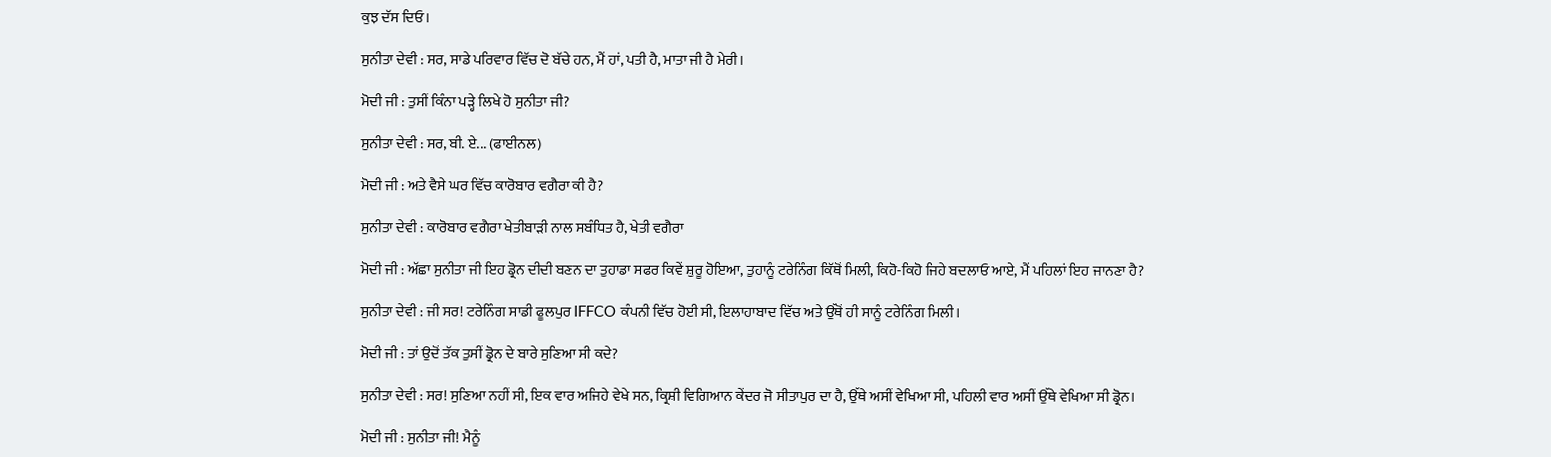ਕੁਝ ਦੱਸ ਦਿਓ।

ਸੁਨੀਤਾ ਦੇਵੀ : ਸਰ, ਸਾਡੇ ਪਰਿਵਾਰ ਵਿੱਚ ਦੋ ਬੱਚੇ ਹਨ, ਮੈਂ ਹਾਂ, ਪਤੀ ਹੈ, ਮਾਤਾ ਜੀ ਹੈ ਮੇਰੀ।

ਮੋਦੀ ਜੀ : ਤੁਸੀਂ ਕਿੰਨਾ ਪੜ੍ਹੇ ਲਿਖੇ ਹੋ ਸੁਨੀਤਾ ਜੀ?

ਸੁਨੀਤਾ ਦੇਵੀ : ਸਰ, ਬੀ. ਏ... (ਫਾਈਨਲ)

ਮੋਦੀ ਜੀ : ਅਤੇ ਵੈਸੇ ਘਰ ਵਿੱਚ ਕਾਰੋਬਾਰ ਵਗੈਰਾ ਕੀ ਹੈ?

ਸੁਨੀਤਾ ਦੇਵੀ : ਕਾਰੋਬਾਰ ਵਗੈਰਾ ਖੇਤੀਬਾੜੀ ਨਾਲ ਸਬੰਧਿਤ ਹੈ, ਖੇਤੀ ਵਗੈਰਾ

ਮੋਦੀ ਜੀ : ਅੱਛਾ ਸੁਨੀਤਾ ਜੀ ਇਹ ਡ੍ਰੋਨ ਦੀਦੀ ਬਣਨ ਦਾ ਤੁਹਾਡਾ ਸਫਰ ਕਿਵੇਂ ਸ਼ੁਰੂ ਹੋਇਆ, ਤੁਹਾਨੂੰ ਟਰੇਨਿੰਗ ਕਿੱਥੋਂ ਮਿਲੀ, ਕਿਹੋ-ਕਿਹੋ ਜਿਹੇ ਬਦਲਾਓ ਆਏ, ਮੈਂ ਪਹਿਲਾਂ ਇਹ ਜਾਨਣਾ ਹੈ?

ਸੁਨੀਤਾ ਦੇਵੀ : ਜੀ ਸਰ! ਟਰੇਨਿੰਗ ਸਾਡੀ ਫੂਲਪੁਰ IFFCO ਕੰਪਨੀ ਵਿੱਚ ਹੋਈ ਸੀ, ਇਲਾਹਾਬਾਦ ਵਿੱਚ ਅਤੇ ਉੱਥੋਂ ਹੀ ਸਾਨੂੰ ਟਰੇਨਿੰਗ ਮਿਲੀ।

ਮੋਦੀ ਜੀ : ਤਾਂ ਉਦੋਂ ਤੱਕ ਤੁਸੀਂ ਡ੍ਰੋਨ ਦੇ ਬਾਰੇ ਸੁਣਿਆ ਸੀ ਕਦੇ?

ਸੁਨੀਤਾ ਦੇਵੀ : ਸਰ! ਸੁਣਿਆ ਨਹੀਂ ਸੀ, ਇਕ ਵਾਰ ਅਜਿਹੇ ਵੇਖੇ ਸਨ, ਕ੍ਰਿਸ਼ੀ ਵਿਗਿਆਨ ਕੇਂਦਰ ਜੋ ਸੀਤਾਪੁਰ ਦਾ ਹੈ, ਉੱਥੇ ਅਸੀਂ ਵੇਖਿਆ ਸੀ, ਪਹਿਲੀ ਵਾਰ ਅਸੀਂ ਉੱਥੇ ਵੇਖਿਆ ਸੀ ਡ੍ਰੋਨ।

ਮੋਦੀ ਜੀ : ਸੁਨੀਤਾ ਜੀ! ਮੈਨੂੰ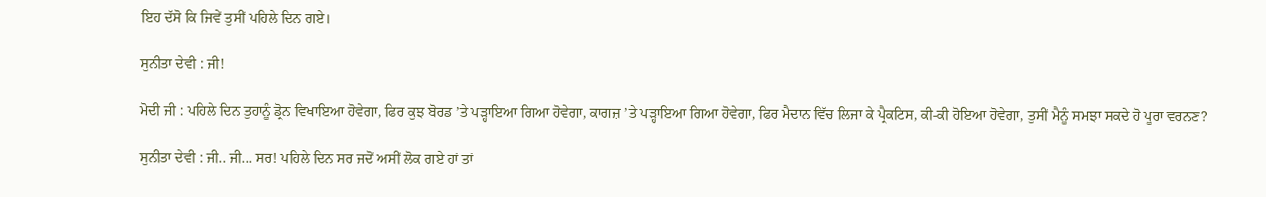ਇਹ ਦੱਸੋ ਕਿ ਜਿਵੇਂ ਤੁਸੀਂ ਪਹਿਲੇ ਦਿਨ ਗਏ।

ਸੁਨੀਤਾ ਦੇਵੀ : ਜੀ!

ਮੋਦੀ ਜੀ : ਪਹਿਲੇ ਦਿਨ ਤੁਹਾਨੂੰ ਡ੍ਰੋਨ ਵਿਖਾਇਆ ਹੋਵੇਗਾ, ਫਿਰ ਕੁਝ ਬੋਰਡ ’ਤੇ ਪੜ੍ਹਾਇਆ ਗਿਆ ਹੋਵੇਗਾ, ਕਾਗਜ਼ ’ਤੇ ਪੜ੍ਹਾਇਆ ਗਿਆ ਹੋਵੇਗਾ, ਫਿਰ ਮੈਦਾਨ ਵਿੱਚ ਲਿਜਾ ਕੇ ਪ੍ਰੈਕਟਿਸ, ਕੀ-ਕੀ ਹੋਇਆ ਹੋਵੇਗਾ, ਤੁਸੀਂ ਮੈਨੂੰ ਸਮਝਾ ਸਕਦੇ ਹੋ ਪੂਰਾ ਵਰਨਣ?

ਸੁਨੀਤਾ ਦੇਵੀ : ਜੀ.. ਜੀ... ਸਰ! ਪਹਿਲੇ ਦਿਨ ਸਰ ਜਦੋਂ ਅਸੀਂ ਲੋਕ ਗਏ ਹਾਂ ਤਾਂ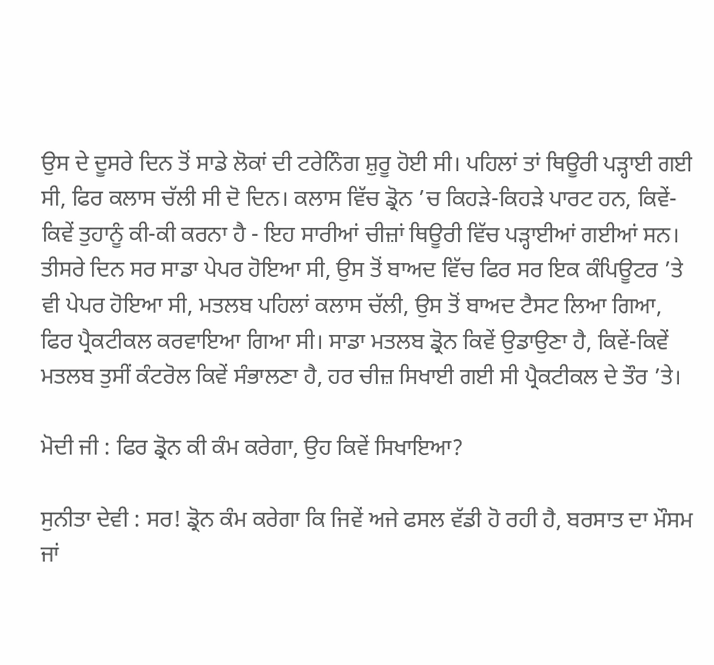ਉਸ ਦੇ ਦੂਸਰੇ ਦਿਨ ਤੋਂ ਸਾਡੇ ਲੋਕਾਂ ਦੀ ਟਰੇਨਿੰਗ ਸ਼ੁਰੂ ਹੋਈ ਸੀ। ਪਹਿਲਾਂ ਤਾਂ ਥਿਊਰੀ ਪੜ੍ਹਾਈ ਗਈ ਸੀ, ਫਿਰ ਕਲਾਸ ਚੱਲੀ ਸੀ ਦੋ ਦਿਨ। ਕਲਾਸ ਵਿੱਚ ਡ੍ਰੋਨ ’ਚ ਕਿਹੜੇ-ਕਿਹੜੇ ਪਾਰਟ ਹਨ, ਕਿਵੇਂ-ਕਿਵੇਂ ਤੁਹਾਨੂੰ ਕੀ-ਕੀ ਕਰਨਾ ਹੈ - ਇਹ ਸਾਰੀਆਂ ਚੀਜ਼ਾਂ ਥਿਊਰੀ ਵਿੱਚ ਪੜ੍ਹਾਈਆਂ ਗਈਆਂ ਸਨ। ਤੀਸਰੇ ਦਿਨ ਸਰ ਸਾਡਾ ਪੇਪਰ ਹੋਇਆ ਸੀ, ਉਸ ਤੋਂ ਬਾਅਦ ਵਿੱਚ ਫਿਰ ਸਰ ਇਕ ਕੰਪਿਊਟਰ ’ਤੇ ਵੀ ਪੇਪਰ ਹੋਇਆ ਸੀ, ਮਤਲਬ ਪਹਿਲਾਂ ਕਲਾਸ ਚੱਲੀ, ਉਸ ਤੋਂ ਬਾਅਦ ਟੈਸਟ ਲਿਆ ਗਿਆ, ਫਿਰ ਪ੍ਰੈਕਟੀਕਲ ਕਰਵਾਇਆ ਗਿਆ ਸੀ। ਸਾਡਾ ਮਤਲਬ ਡ੍ਰੋਨ ਕਿਵੇਂ ਉਡਾਉਣਾ ਹੈ, ਕਿਵੇਂ-ਕਿਵੇਂ ਮਤਲਬ ਤੁਸੀਂ ਕੰਟਰੋਲ ਕਿਵੇਂ ਸੰਭਾਲਣਾ ਹੈ, ਹਰ ਚੀਜ਼ ਸਿਖਾਈ ਗਈ ਸੀ ਪ੍ਰੈਕਟੀਕਲ ਦੇ ਤੌਰ ’ਤੇ।

ਮੋਦੀ ਜੀ : ਫਿਰ ਡ੍ਰੋਨ ਕੀ ਕੰਮ ਕਰੇਗਾ, ਉਹ ਕਿਵੇਂ ਸਿਖਾਇਆ?

ਸੁਨੀਤਾ ਦੇਵੀ : ਸਰ! ਡ੍ਰੋਨ ਕੰਮ ਕਰੇਗਾ ਕਿ ਜਿਵੇਂ ਅਜੇ ਫਸਲ ਵੱਡੀ ਹੋ ਰਹੀ ਹੈ, ਬਰਸਾਤ ਦਾ ਮੌਸਮ ਜਾਂ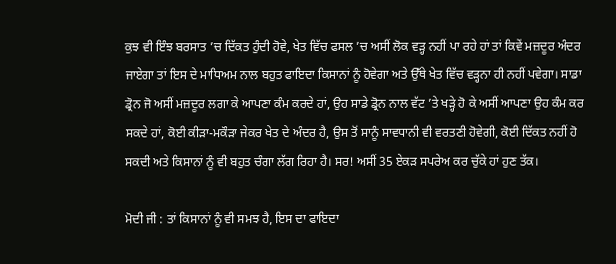ਕੁਝ ਵੀ ਇੰਝ ਬਰਸਾਤ ’ਚ ਦਿੱਕਤ ਹੁੰਦੀ ਹੋਵੇ, ਖੇਤ ਵਿੱਚ ਫਸਲ ’ਚ ਅਸੀਂ ਲੋਕ ਵੜ੍ਹ ਨਹੀਂ ਪਾ ਰਹੇ ਹਾਂ ਤਾਂ ਕਿਵੇਂ ਮਜ਼ਦੂਰ ਅੰਦਰ ਜਾਏਗਾ ਤਾਂ ਇਸ ਦੇ ਮਾਧਿਅਮ ਨਾਲ ਬਹੁਤ ਫਾਇਦਾ ਕਿਸਾਨਾਂ ਨੂੰ ਹੋਵੇਗਾ ਅਤੇ ਉੱਥੇ ਖੇਤ ਵਿੱਚ ਵੜ੍ਹਨਾ ਹੀ ਨਹੀਂ ਪਵੇਗਾ। ਸਾਡਾ ਡ੍ਰੋਨ ਜੋ ਅਸੀਂ ਮਜ਼ਦੂਰ ਲਗਾ ਕੇ ਆਪਣਾ ਕੰਮ ਕਰਦੇ ਹਾਂ, ਉਹ ਸਾਡੇ ਡ੍ਰੋਨ ਨਾਲ ਵੱਟ ’ਤੇ ਖੜ੍ਹੇ ਹੋ ਕੇ ਅਸੀਂ ਆਪਣਾ ਉਹ ਕੰਮ ਕਰ ਸਕਦੇ ਹਾਂ, ਕੋਈ ਕੀੜਾ-ਮਕੌੜਾ ਜੇਕਰ ਖੇਤ ਦੇ ਅੰਦਰ ਹੈ, ਉਸ ਤੋਂ ਸਾਨੂੰ ਸਾਵਧਾਨੀ ਵੀ ਵਰਤਣੀ ਹੋਵੇਗੀ, ਕੋਈ ਦਿੱਕਤ ਨਹੀਂ ਹੋ ਸਕਦੀ ਅਤੇ ਕਿਸਾਨਾਂ ਨੂੰ ਵੀ ਬਹੁਤ ਚੰਗਾ ਲੱਗ ਰਿਹਾ ਹੈ। ਸਰ! ਅਸੀਂ 35 ਏਕੜ ਸਪਰੇਅ ਕਰ ਚੁੱਕੇ ਹਾਂ ਹੁਣ ਤੱਕ।

ਮੋਦੀ ਜੀ : ਤਾਂ ਕਿਸਾਨਾਂ ਨੂੰ ਵੀ ਸਮਝ ਹੈ, ਇਸ ਦਾ ਫਾਇਦਾ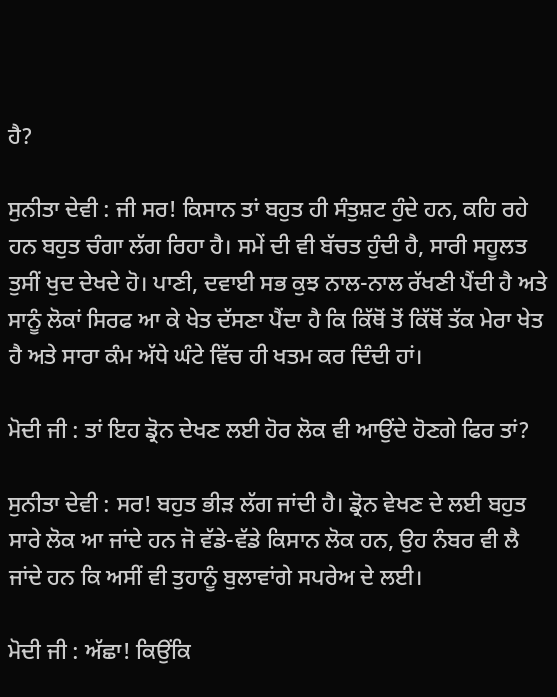ਹੈ?

ਸੁਨੀਤਾ ਦੇਵੀ : ਜੀ ਸਰ! ਕਿਸਾਨ ਤਾਂ ਬਹੁਤ ਹੀ ਸੰਤੁਸ਼ਟ ਹੁੰਦੇ ਹਨ, ਕਹਿ ਰਹੇ ਹਨ ਬਹੁਤ ਚੰਗਾ ਲੱਗ ਰਿਹਾ ਹੈ। ਸਮੇਂ ਦੀ ਵੀ ਬੱਚਤ ਹੁੰਦੀ ਹੈ, ਸਾਰੀ ਸਹੂਲਤ ਤੁਸੀਂ ਖੁਦ ਦੇਖਦੇ ਹੋ। ਪਾਣੀ, ਦਵਾਈ ਸਭ ਕੁਝ ਨਾਲ-ਨਾਲ ਰੱਖਣੀ ਪੈਂਦੀ ਹੈ ਅਤੇ ਸਾਨੂੰ ਲੋਕਾਂ ਸਿਰਫ ਆ ਕੇ ਖੇਤ ਦੱਸਣਾ ਪੈਂਦਾ ਹੈ ਕਿ ਕਿੱਥੋਂ ਤੋਂ ਕਿੱਥੋਂ ਤੱਕ ਮੇਰਾ ਖੇਤ ਹੈ ਅਤੇ ਸਾਰਾ ਕੰਮ ਅੱਧੇ ਘੰਟੇ ਵਿੱਚ ਹੀ ਖਤਮ ਕਰ ਦਿੰਦੀ ਹਾਂ।

ਮੋਦੀ ਜੀ : ਤਾਂ ਇਹ ਡ੍ਰੋਨ ਦੇਖਣ ਲਈ ਹੋਰ ਲੋਕ ਵੀ ਆਉਂਦੇ ਹੋਣਗੇ ਫਿਰ ਤਾਂ?

ਸੁਨੀਤਾ ਦੇਵੀ : ਸਰ! ਬਹੁਤ ਭੀੜ ਲੱਗ ਜਾਂਦੀ ਹੈ। ਡ੍ਰੋਨ ਵੇਖਣ ਦੇ ਲਈ ਬਹੁਤ ਸਾਰੇ ਲੋਕ ਆ ਜਾਂਦੇ ਹਨ ਜੋ ਵੱਡੇ-ਵੱਡੇ ਕਿਸਾਨ ਲੋਕ ਹਨ, ਉਹ ਨੰਬਰ ਵੀ ਲੈ ਜਾਂਦੇ ਹਨ ਕਿ ਅਸੀਂ ਵੀ ਤੁਹਾਨੂੰ ਬੁਲਾਵਾਂਗੇ ਸਪਰੇਅ ਦੇ ਲਈ।

ਮੋਦੀ ਜੀ : ਅੱਛਾ! ਕਿਉਂਕਿ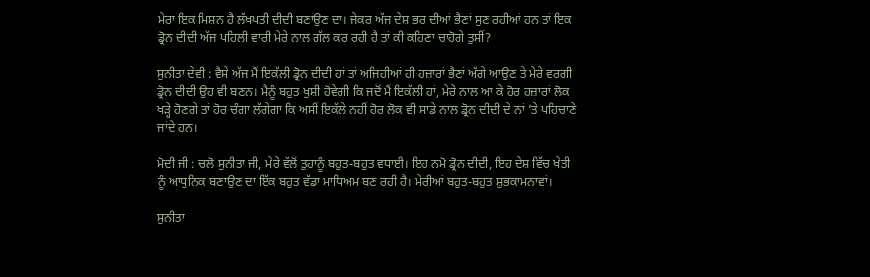ਮੇਰਾ ਇਕ ਮਿਸ਼ਨ ਹੈ ਲੱਖਪਤੀ ਦੀਦੀ ਬਣਾਉਣ ਦਾ। ਜੇਕਰ ਅੱਜ ਦੇਸ਼ ਭਰ ਦੀਆਂ ਭੈਣਾਂ ਸੁਣ ਰਹੀਆਂ ਹਨ ਤਾਂ ਇਕ ਡ੍ਰੋਨ ਦੀਦੀ ਅੱਜ ਪਹਿਲੀ ਵਾਰੀ ਮੇਰੇ ਨਾਲ ਗੱਲ ਕਰ ਰਹੀ ਹੈ ਤਾਂ ਕੀ ਕਹਿਣਾ ਚਾਹੋਗੇ ਤੁਸੀਂ?

ਸੁਨੀਤਾ ਦੇਵੀ : ਵੈਸੇ ਅੱਜ ਮੈਂ ਇਕੱਲੀ ਡ੍ਰੋਨ ਦੀਦੀ ਹਾਂ ਤਾਂ ਅਜਿਹੀਆਂ ਹੀ ਹਜ਼ਾਰਾਂ ਭੈਣਾਂ ਅੱਗੇ ਆਉਣ ਤੇ ਮੇਰੇ ਵਰਗੀ ਡ੍ਰੋਨ ਦੀਦੀ ਉਹ ਵੀ ਬਣਨ। ਮੈਨੂੰ ਬਹੁਤ ਖੁਸ਼ੀ ਹੋਵੇਗੀ ਕਿ ਜਦੋਂ ਮੈਂ ਇਕੱਲੀ ਹਾਂ, ਮੇਰੇ ਨਾਲ ਆ ਕੇ ਹੋਰ ਹਜ਼ਾਰਾਂ ਲੋਕ ਖੜ੍ਹੇ ਹੋਣਗੇ ਤਾਂ ਹੋਰ ਚੰਗਾ ਲੱਗੇਗਾ ਕਿ ਅਸੀਂ ਇਕੱਲੇ ਨਹੀਂ ਹੋਰ ਲੋਕ ਵੀ ਸਾਡੇ ਨਾਲ ਡ੍ਰੋਨ ਦੀਦੀ ਦੇ ਨਾਂ ’ਤੇ ਪਹਿਚਾਣੇ ਜਾਂਦੇ ਹਨ।

ਮੋਦੀ ਜੀ : ਚਲੋ ਸੁਨੀਤਾ ਜੀ, ਮੇਰੇ ਵੱਲੋਂ ਤੁਹਾਨੂੰ ਬਹੁਤ-ਬਹੁਤ ਵਧਾਈ। ਇਹ ਨਮੋ ਡ੍ਰੋਨ ਦੀਦੀ, ਇਹ ਦੇਸ਼ ਵਿੱਚ ਖੇਤੀ ਨੂੰ ਆਧੁਨਿਕ ਬਣਾਉਣ ਦਾ ਇੱਕ ਬਹੁਤ ਵੱਡਾ ਮਾਧਿਅਮ ਬਣ ਰਹੀ ਹੈ। ਮੇਰੀਆਂ ਬਹੁਤ-ਬਹੁਤ ਸ਼ੁਭਕਾਮਨਾਵਾਂ।

ਸੁਨੀਤਾ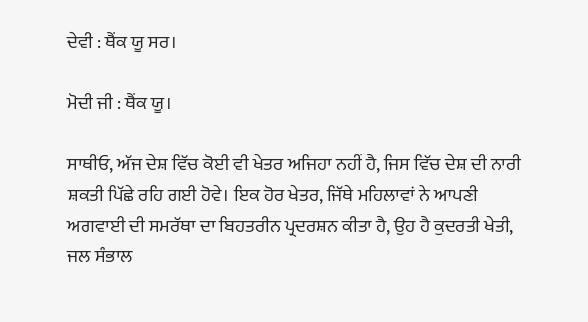ਦੇਵੀ : ਥੈਂਕ ਯੂ ਸਰ।

ਮੋਦੀ ਜੀ : ਥੈਂਕ ਯੂ।

ਸਾਥੀਓ, ਅੱਜ ਦੇਸ਼ ਵਿੱਚ ਕੋਈ ਵੀ ਖੇਤਰ ਅਜਿਹਾ ਨਹੀਂ ਹੈ, ਜਿਸ ਵਿੱਚ ਦੇਸ਼ ਦੀ ਨਾਰੀ ਸ਼ਕਤੀ ਪਿੱਛੇ ਰਹਿ ਗਈ ਹੋਵੇ। ਇਕ ਹੋਰ ਖੇਤਰ, ਜਿੱਥੇ ਮਹਿਲਾਵਾਂ ਨੇ ਆਪਣੀ ਅਗਵਾਈ ਦੀ ਸਮਰੱਥਾ ਦਾ ਬਿਹਤਰੀਨ ਪ੍ਰਦਰਸ਼ਨ ਕੀਤਾ ਹੈ, ਉਹ ਹੈ ਕੁਦਰਤੀ ਖੇਤੀ, ਜਲ ਸੰਭਾਲ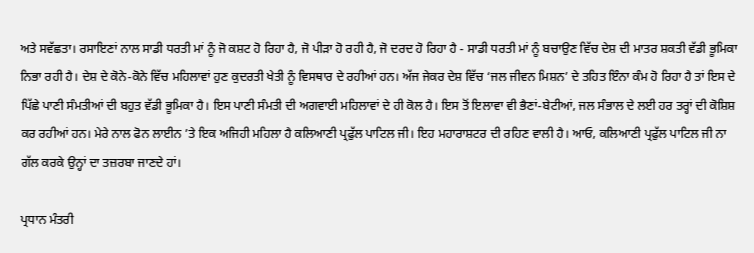ਅਤੇ ਸਵੱਛਤਾ। ਰਸਾਇਣਾਂ ਨਾਲ ਸਾਡੀ ਧਰਤੀ ਮਾਂ ਨੂੰ ਜੋ ਕਸ਼ਟ ਹੋ ਰਿਹਾ ਹੈ, ਜੋ ਪੀੜਾ ਹੋ ਰਹੀ ਹੈ, ਜੋ ਦਰਦ ਹੋ ਰਿਹਾ ਹੈ - ਸਾਡੀ ਧਰਤੀ ਮਾਂ ਨੂੰ ਬਚਾਉਣ ਵਿੱਚ ਦੇਸ਼ ਦੀ ਮਾਤਰ ਸ਼ਕਤੀ ਵੱਡੀ ਭੂਮਿਕਾ ਨਿਭਾ ਰਹੀ ਹੈ। ਦੇਸ਼ ਦੇ ਕੋਨੇ-ਕੋਨੇ ਵਿੱਚ ਮਹਿਲਾਵਾਂ ਹੁਣ ਕੁਦਰਤੀ ਖੇਤੀ ਨੂੰ ਵਿਸਥਾਰ ਦੇ ਰਹੀਆਂ ਹਨ। ਅੱਜ ਜੇਕਰ ਦੇਸ਼ ਵਿੱਚ ‘ਜਲ ਜੀਵਨ ਮਿਸ਼ਨ’ ਦੇ ਤਹਿਤ ਇੰਨਾ ਕੰਮ ਹੋ ਰਿਹਾ ਹੈ ਤਾਂ ਇਸ ਦੇ ਪਿੱਛੇ ਪਾਣੀ ਸੰਮਤੀਆਂ ਦੀ ਬਹੁਤ ਵੱਡੀ ਭੂਮਿਕਾ ਹੈ। ਇਸ ਪਾਣੀ ਸੰਮਤੀ ਦੀ ਅਗਵਾਈ ਮਹਿਲਾਵਾਂ ਦੇ ਹੀ ਕੋਲ ਹੈ। ਇਸ ਤੋਂ ਇਲਾਵਾ ਵੀ ਭੈਣਾਂ-ਬੇਟੀਆਂ, ਜਲ ਸੰਭਾਲ ਦੇ ਲਈ ਹਰ ਤਰ੍ਹਾਂ ਦੀ ਕੋਸ਼ਿਸ਼ ਕਰ ਰਹੀਆਂ ਹਨ। ਮੇਰੇ ਨਾਲ ਫੋਨ ਲਾਈਨ ’ਤੇ ਇਕ ਅਜਿਹੀ ਮਹਿਲਾ ਹੈ ਕਲਿਆਣੀ ਪ੍ਰਫੁੱਲ ਪਾਟਿਲ ਜੀ। ਇਹ ਮਹਾਰਾਸ਼ਟਰ ਦੀ ਰਹਿਣ ਵਾਲੀ ਹੈ। ਆਓ, ਕਲਿਆਣੀ ਪ੍ਰਫੁੱਲ ਪਾਟਿਲ ਜੀ ਨਾ ਗੱਲ ਕਰਕੇ ਉਨ੍ਹਾਂ ਦਾ ਤਜ਼ਰਬਾ ਜਾਣਦੇ ਹਾਂ।

ਪ੍ਰਧਾਨ ਮੰਤਰੀ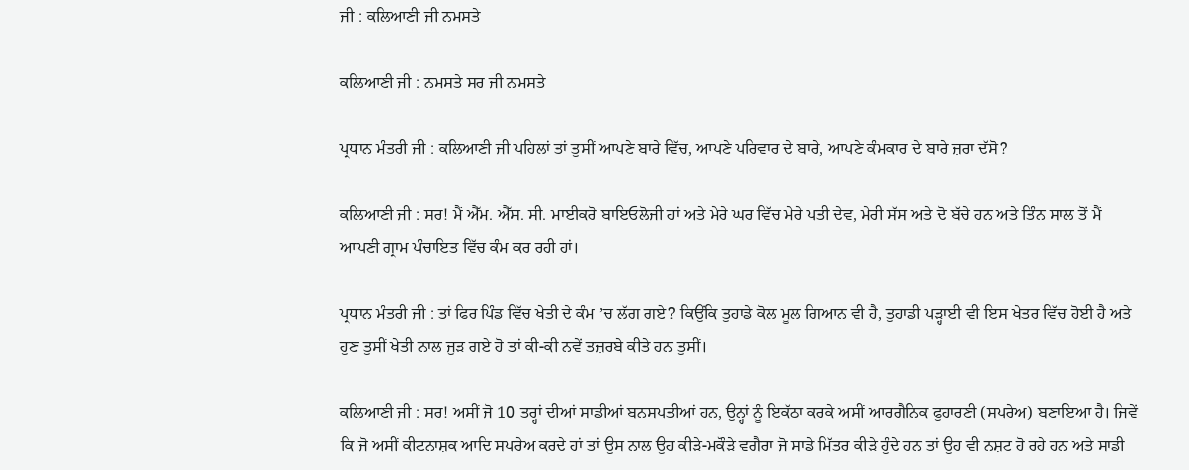ਜੀ : ਕਲਿਆਣੀ ਜੀ ਨਮਸਤੇ

ਕਲਿਆਣੀ ਜੀ : ਨਮਸਤੇ ਸਰ ਜੀ ਨਮਸਤੇ

ਪ੍ਰਧਾਨ ਮੰਤਰੀ ਜੀ : ਕਲਿਆਣੀ ਜੀ ਪਹਿਲਾਂ ਤਾਂ ਤੁਸੀਂ ਆਪਣੇ ਬਾਰੇ ਵਿੱਚ, ਆਪਣੇ ਪਰਿਵਾਰ ਦੇ ਬਾਰੇ, ਆਪਣੇ ਕੰਮਕਾਰ ਦੇ ਬਾਰੇ ਜ਼ਰਾ ਦੱਸੋ?

ਕਲਿਆਣੀ ਜੀ : ਸਰ! ਮੈਂ ਐੱਮ. ਐੱਸ. ਸੀ. ਮਾਈਕਰੋ ਬਾਇਓਲੋਜੀ ਹਾਂ ਅਤੇ ਮੇਰੇ ਘਰ ਵਿੱਚ ਮੇਰੇ ਪਤੀ ਦੇਵ, ਮੇਰੀ ਸੱਸ ਅਤੇ ਦੋ ਬੱਚੇ ਹਨ ਅਤੇ ਤਿੰਨ ਸਾਲ ਤੋਂ ਮੈਂ ਆਪਣੀ ਗ੍ਰਾਮ ਪੰਚਾਇਤ ਵਿੱਚ ਕੰਮ ਕਰ ਰਹੀ ਹਾਂ।

ਪ੍ਰਧਾਨ ਮੰਤਰੀ ਜੀ : ਤਾਂ ਫਿਰ ਪਿੰਡ ਵਿੱਚ ਖੇਤੀ ਦੇ ਕੰਮ ’ਚ ਲੱਗ ਗਏ? ਕਿਉਂਕਿ ਤੁਹਾਡੇ ਕੋਲ ਮੂਲ ਗਿਆਨ ਵੀ ਹੈ, ਤੁਹਾਡੀ ਪੜ੍ਹਾਈ ਵੀ ਇਸ ਖੇਤਰ ਵਿੱਚ ਹੋਈ ਹੈ ਅਤੇ ਹੁਣ ਤੁਸੀਂ ਖੇਤੀ ਨਾਲ ਜੁੜ ਗਏ ਹੋ ਤਾਂ ਕੀ-ਕੀ ਨਵੇਂ ਤਜ਼ਰਬੇ ਕੀਤੇ ਹਨ ਤੁਸੀਂ।

ਕਲਿਆਣੀ ਜੀ : ਸਰ! ਅਸੀਂ ਜੋ 10 ਤਰ੍ਹਾਂ ਦੀਆਂ ਸਾਡੀਆਂ ਬਨਸਪਤੀਆਂ ਹਨ, ਉਨ੍ਹਾਂ ਨੂੰ ਇਕੱਠਾ ਕਰਕੇ ਅਸੀਂ ਆਰਗੈਨਿਕ ਫੁਹਾਰਣੀ (ਸਪਰੇਅ) ਬਣਾਇਆ ਹੈ। ਜਿਵੇਂ ਕਿ ਜੋ ਅਸੀਂ ਕੀਟਨਾਸ਼ਕ ਆਦਿ ਸਪਰੇਅ ਕਰਦੇ ਹਾਂ ਤਾਂ ਉਸ ਨਾਲ ਉਹ ਕੀੜੇ-ਮਕੌੜੇ ਵਗੈਰਾ ਜੋ ਸਾਡੇ ਮਿੱਤਰ ਕੀੜੇ ਹੁੰਦੇ ਹਨ ਤਾਂ ਉਹ ਵੀ ਨਸ਼ਟ ਹੋ ਰਹੇ ਹਨ ਅਤੇ ਸਾਡੀ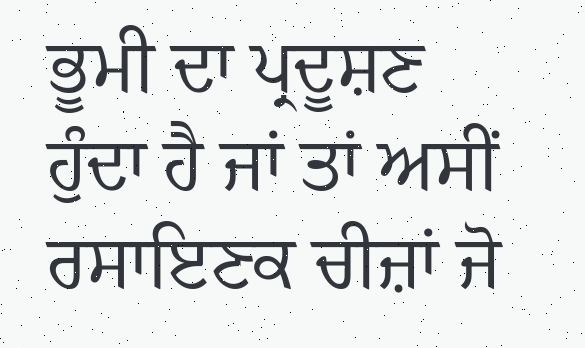ਭੂਮੀ ਦਾ ਪ੍ਰਦੂਸ਼ਣ ਹੁੰਦਾ ਹੈ ਜਾਂ ਤਾਂ ਅਸੀਂ ਰਸਾਇਣਕ ਚੀਜ਼ਾਂ ਜੋ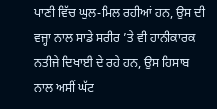ਪਾਣੀ ਵਿੱਚ ਘੁਲ-ਮਿਲ ਰਹੀਆਂ ਹਨ, ਉਸ ਦੀ ਵਜ੍ਹਾ ਨਾਲ ਸਾਡੇ ਸਰੀਰ ’ਤੇ ਵੀ ਹਾਨੀਕਾਰਕ ਨਤੀਜੇ ਦਿਖਾਈ ਦੇ ਰਹੇ ਹਨ, ਉਸ ਹਿਸਾਬ ਨਾਲ ਅਸੀਂ ਘੱਟ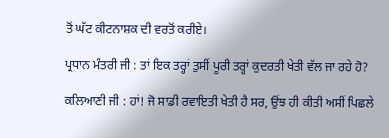ਤੋਂ ਘੱਟ ਕੀਟਨਾਸ਼ਕ ਦੀ ਵਰਤੋਂ ਕਰੀਏ।

ਪ੍ਰਧਾਨ ਮੰਤਰੀ ਜੀ : ਤਾਂ ਇਕ ਤਰ੍ਹਾਂ ਤੁਸੀਂ ਪੂਰੀ ਤਰ੍ਹਾਂ ਕੁਦਰਤੀ ਖੇਤੀ ਵੱਲ ਜਾ ਰਹੇ ਹੋ?

ਕਲਿਆਣੀ ਜੀ : ਹਾਂ! ਜੋ ਸਾਡੀ ਰਵਾਇਤੀ ਖੇਤੀ ਹੈ ਸਰ, ਉਂਝ ਹੀ ਕੀਤੀ ਅਸੀਂ ਪਿਛਲੇ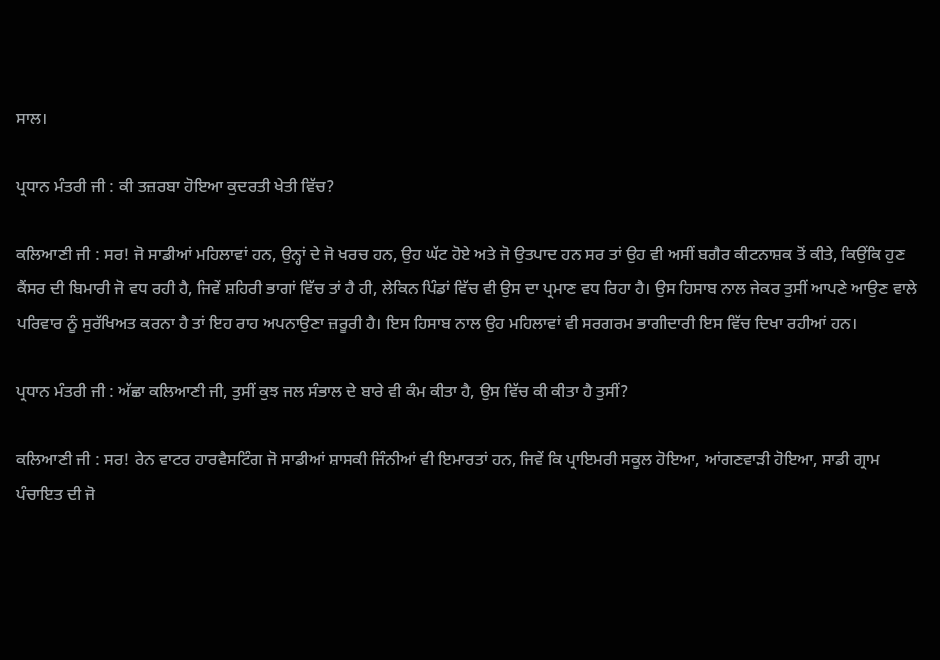ਸਾਲ।

ਪ੍ਰਧਾਨ ਮੰਤਰੀ ਜੀ : ਕੀ ਤਜ਼ਰਬਾ ਹੋਇਆ ਕੁਦਰਤੀ ਖੇਤੀ ਵਿੱਚ?

ਕਲਿਆਣੀ ਜੀ : ਸਰ! ਜੋ ਸਾਡੀਆਂ ਮਹਿਲਾਵਾਂ ਹਨ, ਉਨ੍ਹਾਂ ਦੇ ਜੋ ਖਰਚ ਹਨ, ਉਹ ਘੱਟ ਹੋਏ ਅਤੇ ਜੋ ਉਤਪਾਦ ਹਨ ਸਰ ਤਾਂ ਉਹ ਵੀ ਅਸੀਂ ਬਗੈਰ ਕੀਟਨਾਸ਼ਕ ਤੋਂ ਕੀਤੇ, ਕਿਉਂਕਿ ਹੁਣ ਕੈਂਸਰ ਦੀ ਬਿਮਾਰੀ ਜੋ ਵਧ ਰਹੀ ਹੈ, ਜਿਵੇਂ ਸ਼ਹਿਰੀ ਭਾਗਾਂ ਵਿੱਚ ਤਾਂ ਹੈ ਹੀ, ਲੇਕਿਨ ਪਿੰਡਾਂ ਵਿੱਚ ਵੀ ਉਸ ਦਾ ਪ੍ਰਮਾਣ ਵਧ ਰਿਹਾ ਹੈ। ਉਸ ਹਿਸਾਬ ਨਾਲ ਜੇਕਰ ਤੁਸੀਂ ਆਪਣੇ ਆਉਣ ਵਾਲੇ ਪਰਿਵਾਰ ਨੂੰ ਸੁਰੱਖਿਅਤ ਕਰਨਾ ਹੈ ਤਾਂ ਇਹ ਰਾਹ ਅਪਨਾਉਣਾ ਜ਼ਰੂਰੀ ਹੈ। ਇਸ ਹਿਸਾਬ ਨਾਲ ਉਹ ਮਹਿਲਾਵਾਂ ਵੀ ਸਰਗਰਮ ਭਾਗੀਦਾਰੀ ਇਸ ਵਿੱਚ ਦਿਖਾ ਰਹੀਆਂ ਹਨ।

ਪ੍ਰਧਾਨ ਮੰਤਰੀ ਜੀ : ਅੱਛਾ ਕਲਿਆਣੀ ਜੀ, ਤੁਸੀਂ ਕੁਝ ਜਲ ਸੰਭਾਲ ਦੇ ਬਾਰੇ ਵੀ ਕੰਮ ਕੀਤਾ ਹੈ, ਉਸ ਵਿੱਚ ਕੀ ਕੀਤਾ ਹੈ ਤੁਸੀਂ?

ਕਲਿਆਣੀ ਜੀ : ਸਰ! ਰੇਨ ਵਾਟਰ ਹਾਰਵੈਸਟਿੰਗ ਜੋ ਸਾਡੀਆਂ ਸ਼ਾਸਕੀ ਜਿੰਨੀਆਂ ਵੀ ਇਮਾਰਤਾਂ ਹਨ, ਜਿਵੇਂ ਕਿ ਪ੍ਰਾਇਮਰੀ ਸਕੂਲ ਹੋਇਆ, ਆਂਗਣਵਾੜੀ ਹੋਇਆ, ਸਾਡੀ ਗ੍ਰਾਮ ਪੰਚਾਇਤ ਦੀ ਜੋ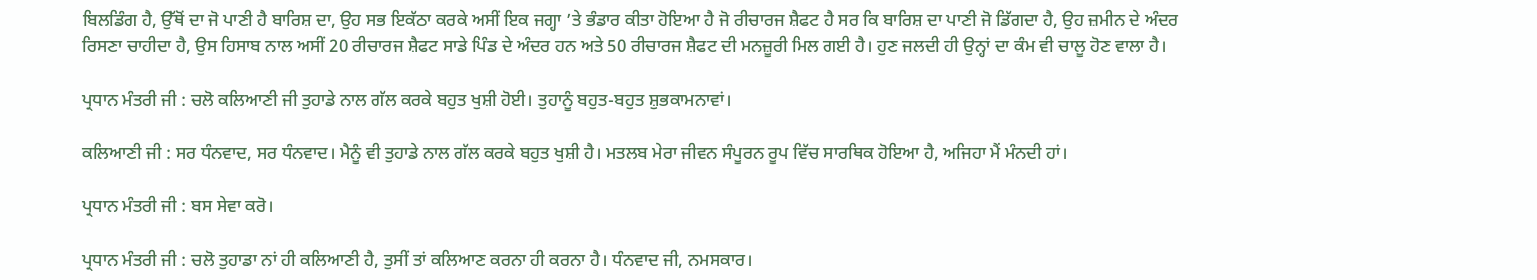ਬਿਲਡਿੰਗ ਹੈ, ਉੱਥੋਂ ਦਾ ਜੋ ਪਾਣੀ ਹੈ ਬਾਰਿਸ਼ ਦਾ, ਉਹ ਸਭ ਇਕੱਠਾ ਕਰਕੇ ਅਸੀਂ ਇਕ ਜਗ੍ਹਾ ’ਤੇ ਭੰਡਾਰ ਕੀਤਾ ਹੋਇਆ ਹੈ ਜੋ ਰੀਚਾਰਜ ਸ਼ੈਫਟ ਹੈ ਸਰ ਕਿ ਬਾਰਿਸ਼ ਦਾ ਪਾਣੀ ਜੋ ਡਿੱਗਦਾ ਹੈ, ਉਹ ਜ਼ਮੀਨ ਦੇ ਅੰਦਰ ਰਿਸਣਾ ਚਾਹੀਦਾ ਹੈ, ਉਸ ਹਿਸਾਬ ਨਾਲ ਅਸੀਂ 20 ਰੀਚਾਰਜ ਸ਼ੈਫਟ ਸਾਡੇ ਪਿੰਡ ਦੇ ਅੰਦਰ ਹਨ ਅਤੇ 50 ਰੀਚਾਰਜ ਸ਼ੈਫਟ ਦੀ ਮਨਜ਼ੂਰੀ ਮਿਲ ਗਈ ਹੈ। ਹੁਣ ਜਲਦੀ ਹੀ ਉਨ੍ਹਾਂ ਦਾ ਕੰਮ ਵੀ ਚਾਲੂ ਹੋਣ ਵਾਲਾ ਹੈ।

ਪ੍ਰਧਾਨ ਮੰਤਰੀ ਜੀ : ਚਲੋ ਕਲਿਆਣੀ ਜੀ ਤੁਹਾਡੇ ਨਾਲ ਗੱਲ ਕਰਕੇ ਬਹੁਤ ਖੁਸ਼ੀ ਹੋਈ। ਤੁਹਾਨੂੰ ਬਹੁਤ-ਬਹੁਤ ਸ਼ੁਭਕਾਮਨਾਵਾਂ।

ਕਲਿਆਣੀ ਜੀ : ਸਰ ਧੰਨਵਾਦ, ਸਰ ਧੰਨਵਾਦ। ਮੈਨੂੰ ਵੀ ਤੁਹਾਡੇ ਨਾਲ ਗੱਲ ਕਰਕੇ ਬਹੁਤ ਖੁਸ਼ੀ ਹੈ। ਮਤਲਬ ਮੇਰਾ ਜੀਵਨ ਸੰਪੂਰਨ ਰੂਪ ਵਿੱਚ ਸਾਰਥਿਕ ਹੋਇਆ ਹੈ, ਅਜਿਹਾ ਮੈਂ ਮੰਨਦੀ ਹਾਂ।

ਪ੍ਰਧਾਨ ਮੰਤਰੀ ਜੀ : ਬਸ ਸੇਵਾ ਕਰੋ।

ਪ੍ਰਧਾਨ ਮੰਤਰੀ ਜੀ : ਚਲੋ ਤੁਹਾਡਾ ਨਾਂ ਹੀ ਕਲਿਆਣੀ ਹੈ, ਤੁਸੀਂ ਤਾਂ ਕਲਿਆਣ ਕਰਨਾ ਹੀ ਕਰਨਾ ਹੈ। ਧੰਨਵਾਦ ਜੀ, ਨਮਸਕਾਰ।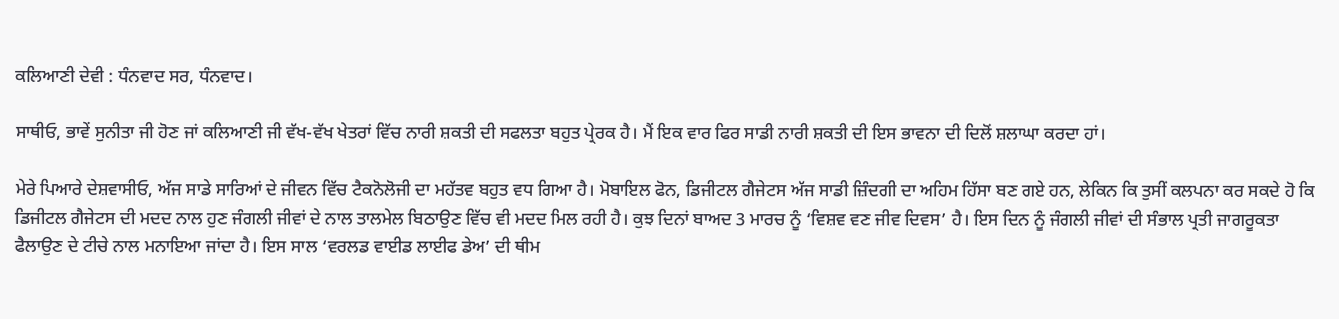ਕਲਿਆਣੀ ਦੇਵੀ : ਧੰਨਵਾਦ ਸਰ, ਧੰਨਵਾਦ।

ਸਾਥੀਓ, ਭਾਵੇਂ ਸੁਨੀਤਾ ਜੀ ਹੋਣ ਜਾਂ ਕਲਿਆਣੀ ਜੀ ਵੱਖ-ਵੱਖ ਖੇਤਰਾਂ ਵਿੱਚ ਨਾਰੀ ਸ਼ਕਤੀ ਦੀ ਸਫਲਤਾ ਬਹੁਤ ਪ੍ਰੇਰਕ ਹੈ। ਮੈਂ ਇਕ ਵਾਰ ਫਿਰ ਸਾਡੀ ਨਾਰੀ ਸ਼ਕਤੀ ਦੀ ਇਸ ਭਾਵਨਾ ਦੀ ਦਿਲੋਂ ਸ਼ਲਾਘਾ ਕਰਦਾ ਹਾਂ।

ਮੇਰੇ ਪਿਆਰੇ ਦੇਸ਼ਵਾਸੀਓ, ਅੱਜ ਸਾਡੇ ਸਾਰਿਆਂ ਦੇ ਜੀਵਨ ਵਿੱਚ ਟੈਕਨੋਲੋਜੀ ਦਾ ਮਹੱਤਵ ਬਹੁਤ ਵਧ ਗਿਆ ਹੈ। ਮੋਬਾਇਲ ਫੋਨ, ਡਿਜੀਟਲ ਗੈਜੇਟਸ ਅੱਜ ਸਾਡੀ ਜ਼ਿੰਦਗੀ ਦਾ ਅਹਿਮ ਹਿੱਸਾ ਬਣ ਗਏ ਹਨ, ਲੇਕਿਨ ਕਿ ਤੁਸੀਂ ਕਲਪਨਾ ਕਰ ਸਕਦੇ ਹੋ ਕਿ ਡਿਜੀਟਲ ਗੈਜੇਟਸ ਦੀ ਮਦਦ ਨਾਲ ਹੁਣ ਜੰਗਲੀ ਜੀਵਾਂ ਦੇ ਨਾਲ ਤਾਲਮੇਲ ਬਿਠਾਉਣ ਵਿੱਚ ਵੀ ਮਦਦ ਮਿਲ ਰਹੀ ਹੈ। ਕੁਝ ਦਿਨਾਂ ਬਾਅਦ 3 ਮਾਰਚ ਨੂੰ ‘ਵਿਸ਼ਵ ਵਣ ਜੀਵ ਦਿਵਸ’ ਹੈ। ਇਸ ਦਿਨ ਨੂੰ ਜੰਗਲੀ ਜੀਵਾਂ ਦੀ ਸੰਭਾਲ ਪ੍ਰਤੀ ਜਾਗਰੂਕਤਾ ਫੈਲਾਉਣ ਦੇ ਟੀਚੇ ਨਾਲ ਮਨਾਇਆ ਜਾਂਦਾ ਹੈ। ਇਸ ਸਾਲ ‘ਵਰਲਡ ਵਾਈਡ ਲਾਈਫ ਡੇਅ’ ਦੀ ਥੀਮ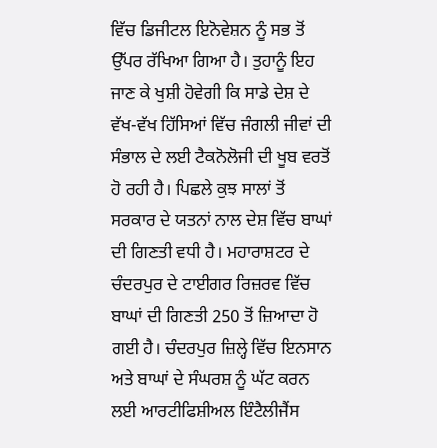ਵਿੱਚ ਡਿਜੀਟਲ ਇਨੋਵੇਸ਼ਨ ਨੂੰ ਸਭ ਤੋਂ ਉੱਪਰ ਰੱਖਿਆ ਗਿਆ ਹੈ। ਤੁਹਾਨੂੰ ਇਹ ਜਾਣ ਕੇ ਖੁਸ਼ੀ ਹੋਵੇਗੀ ਕਿ ਸਾਡੇ ਦੇਸ਼ ਦੇ ਵੱਖ-ਵੱਖ ਹਿੱਸਿਆਂ ਵਿੱਚ ਜੰਗਲੀ ਜੀਵਾਂ ਦੀ ਸੰਭਾਲ ਦੇ ਲਈ ਟੈਕਨੋਲੋਜੀ ਦੀ ਖੂਬ ਵਰਤੋਂ ਹੋ ਰਹੀ ਹੈ। ਪਿਛਲੇ ਕੁਝ ਸਾਲਾਂ ਤੋਂ ਸਰਕਾਰ ਦੇ ਯਤਨਾਂ ਨਾਲ ਦੇਸ਼ ਵਿੱਚ ਬਾਘਾਂ ਦੀ ਗਿਣਤੀ ਵਧੀ ਹੈ। ਮਹਾਰਾਸ਼ਟਰ ਦੇ ਚੰਦਰਪੁਰ ਦੇ ਟਾਈਗਰ ਰਿਜ਼ਰਵ ਵਿੱਚ ਬਾਘਾਂ ਦੀ ਗਿਣਤੀ 250 ਤੋਂ ਜ਼ਿਆਦਾ ਹੋ ਗਈ ਹੈ। ਚੰਦਰਪੁਰ ਜ਼ਿਲ੍ਹੇ ਵਿੱਚ ਇਨਸਾਨ ਅਤੇ ਬਾਘਾਂ ਦੇ ਸੰਘਰਸ਼ ਨੂੰ ਘੱਟ ਕਰਨ ਲਈ ਆਰਟੀਫਿਸ਼ੀਅਲ ਇੰਟੈਲੀਜੈਂਸ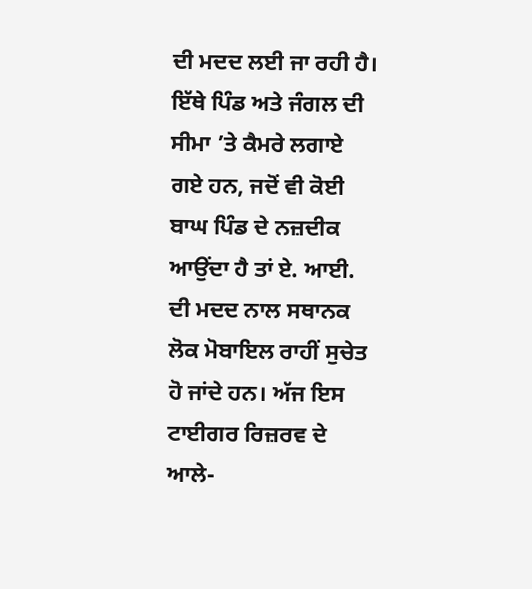ਦੀ ਮਦਦ ਲਈ ਜਾ ਰਹੀ ਹੈ। ਇੱਥੇ ਪਿੰਡ ਅਤੇ ਜੰਗਲ ਦੀ ਸੀਮਾ ’ਤੇ ਕੈਮਰੇ ਲਗਾਏ ਗਏ ਹਨ, ਜਦੋਂ ਵੀ ਕੋਈ ਬਾਘ ਪਿੰਡ ਦੇ ਨਜ਼ਦੀਕ ਆਉਂਦਾ ਹੈ ਤਾਂ ਏ. ਆਈ. ਦੀ ਮਦਦ ਨਾਲ ਸਥਾਨਕ ਲੋਕ ਮੋਬਾਇਲ ਰਾਹੀਂ ਸੁਚੇਤ ਹੋ ਜਾਂਦੇ ਹਨ। ਅੱਜ ਇਸ ਟਾਈਗਰ ਰਿਜ਼ਰਵ ਦੇ ਆਲੇ-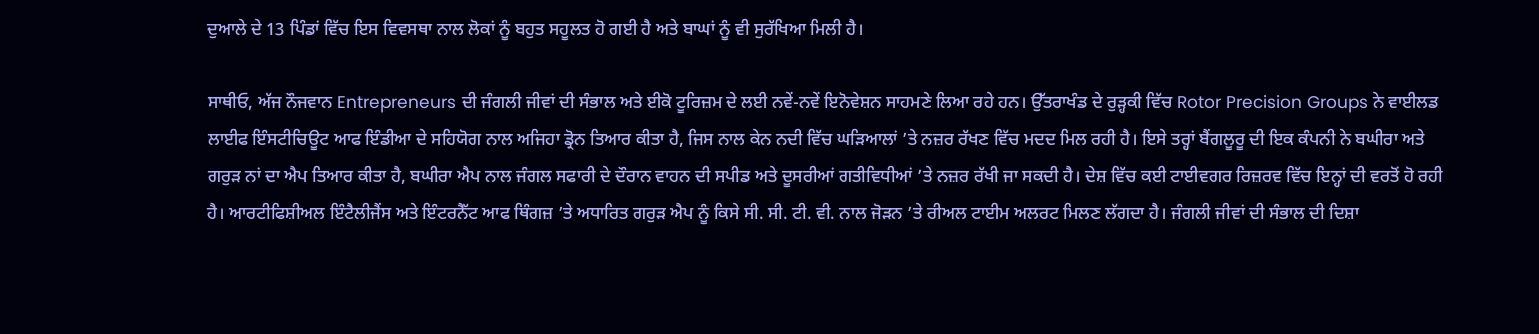ਦੁਆਲੇ ਦੇ 13 ਪਿੰਡਾਂ ਵਿੱਚ ਇਸ ਵਿਵਸਥਾ ਨਾਲ ਲੋਕਾਂ ਨੂੰ ਬਹੁਤ ਸਹੂਲਤ ਹੋ ਗਈ ਹੈ ਅਤੇ ਬਾਘਾਂ ਨੂੰ ਵੀ ਸੁਰੱਖਿਆ ਮਿਲੀ ਹੈ।

ਸਾਥੀਓ, ਅੱਜ ਨੌਜਵਾਨ Entrepreneurs ਦੀ ਜੰਗਲੀ ਜੀਵਾਂ ਦੀ ਸੰਭਾਲ ਅਤੇ ਈਕੋ ਟੂਰਿਜ਼ਮ ਦੇ ਲਈ ਨਵੇਂ-ਨਵੇਂ ਇਨੋਵੇਸ਼ਨ ਸਾਹਮਣੇ ਲਿਆ ਰਹੇ ਹਨ। ਉੱਤਰਾਖੰਡ ਦੇ ਰੁੜ੍ਹਕੀ ਵਿੱਚ Rotor Precision Groups ਨੇ ਵਾਈਲਡ ਲਾਈਫ ਇੰਸਟੀਚਿਊਟ ਆਫ ਇੰਡੀਆ ਦੇ ਸਹਿਯੋਗ ਨਾਲ ਅਜਿਹਾ ਡ੍ਰੋਨ ਤਿਆਰ ਕੀਤਾ ਹੈ, ਜਿਸ ਨਾਲ ਕੇਨ ਨਦੀ ਵਿੱਚ ਘੜਿਆਲਾਂ ’ਤੇ ਨਜ਼ਰ ਰੱਖਣ ਵਿੱਚ ਮਦਦ ਮਿਲ ਰਹੀ ਹੈ। ਇਸੇ ਤਰ੍ਹਾਂ ਬੈਂਗਲੂਰੂ ਦੀ ਇਕ ਕੰਪਨੀ ਨੇ ਬਘੀਰਾ ਅਤੇ ਗਰੁੜ ਨਾਂ ਦਾ ਐਪ ਤਿਆਰ ਕੀਤਾ ਹੈ, ਬਘੀਰਾ ਐਪ ਨਾਲ ਜੰਗਲ ਸਫਾਰੀ ਦੇ ਦੌਰਾਨ ਵਾਹਨ ਦੀ ਸਪੀਡ ਅਤੇ ਦੂਸਰੀਆਂ ਗਤੀਵਿਧੀਆਂ ’ਤੇ ਨਜ਼ਰ ਰੱਖੀ ਜਾ ਸਕਦੀ ਹੈ। ਦੇਸ਼ ਵਿੱਚ ਕਈ ਟਾਈਵਗਰ ਰਿਜ਼ਰਵ ਵਿੱਚ ਇਨ੍ਹਾਂ ਦੀ ਵਰਤੋਂ ਹੋ ਰਹੀ ਹੈ। ਆਰਟੀਫਿਸ਼ੀਅਲ ਇੰਟੈਲੀਜੈਂਸ ਅਤੇ ਇੰਟਰਨੈੱਟ ਆਫ ਥਿੰਗਜ਼ ’ਤੇ ਅਧਾਰਿਤ ਗਰੁੜ ਐਪ ਨੂੰ ਕਿਸੇ ਸੀ. ਸੀ. ਟੀ. ਵੀ. ਨਾਲ ਜੋੜਨ ’ਤੇ ਰੀਅਲ ਟਾਈਮ ਅਲਰਟ ਮਿਲਣ ਲੱਗਦਾ ਹੈ। ਜੰਗਲੀ ਜੀਵਾਂ ਦੀ ਸੰਭਾਲ ਦੀ ਦਿਸ਼ਾ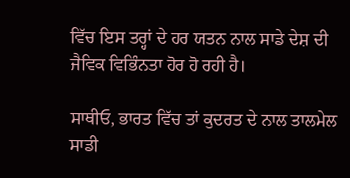ਵਿੱਚ ਇਸ ਤਰ੍ਹਾਂ ਦੇ ਹਰ ਯਤਨ ਨਾਲ ਸਾਡੇ ਦੇਸ਼ ਦੀ ਜੈਵਿਕ ਵਿਭਿੰਨਤਾ ਹੋਰ ਹੋ ਰਹੀ ਹੈ।

ਸਾਥੀਓ, ਭਾਰਤ ਵਿੱਚ ਤਾਂ ਕੁਦਰਤ ਦੇ ਨਾਲ ਤਾਲਮੇਲ ਸਾਡੀ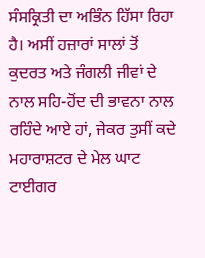ਸੰਸਕ੍ਰਿਤੀ ਦਾ ਅਭਿੰਨ ਹਿੱਸਾ ਰਿਹਾ ਹੈ। ਅਸੀਂ ਹਜ਼ਾਰਾਂ ਸਾਲਾਂ ਤੋਂ ਕੁਦਰਤ ਅਤੇ ਜੰਗਲੀ ਜੀਵਾਂ ਦੇ ਨਾਲ ਸਹਿ-ਹੋਂਦ ਦੀ ਭਾਵਨਾ ਨਾਲ ਰਹਿੰਦੇ ਆਏ ਹਾਂ, ਜੇਕਰ ਤੁਸੀਂ ਕਦੇ ਮਹਾਰਾਸ਼ਟਰ ਦੇ ਮੇਲ ਘਾਟ ਟਾਈਗਰ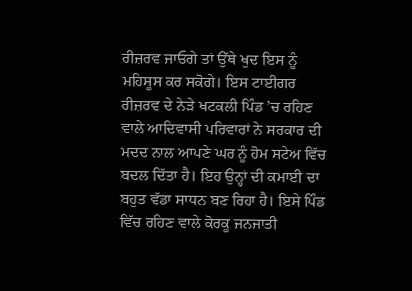ਰੀਜ਼ਰਵ ਜਾਓਗੇ ਤਾਂ ਉੱਥੇ ਖੁਦ ਇਸ ਨੂੰ ਮਹਿਸੂਸ ਕਰ ਸਕੋਗੇ। ਇਸ ਟਾਈਗਰ ਰੀਜ਼ਰਵ ਦੇ ਨੇੜੇ ਖਟਕਲੀ ਪਿੰਡ ’ਚ ਰਹਿਣ ਵਾਲੇ ਆਦਿਵਾਸੀ ਪਰਿਵਾਰਾਂ ਨੇ ਸਰਕਾਰ ਦੀ ਮਦਦ ਨਾਲ ਆਪਣੇ ਘਰ ਨੂੰ ਹੋਮ ਸਟੇਅ ਵਿੱਚ ਬਦਲ ਦਿੱਤਾ ਹੈ। ਇਹ ਉਨ੍ਹਾਂ ਦੀ ਕਮਾਈ ਦਾ ਬਹੁਤ ਵੱਡਾ ਸਾਧਨ ਬਣ ਰਿਹਾ ਹੈ। ਇਸੇ ਪਿੰਡ ਵਿੱਚ ਰਹਿਣ ਵਾਲੇ ਕੋਰਕੂ ਜਨਜਾਤੀ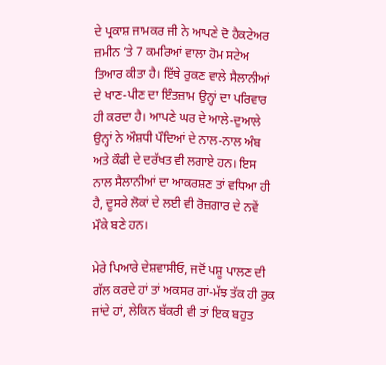ਦੇ ਪ੍ਰਕਾਸ਼ ਜਾਮਕਰ ਜੀ ਨੇ ਆਪਣੇ ਦੋ ਹੈਕਟੇਅਰ ਜ਼ਮੀਨ ’ਤੇ 7 ਕਮਰਿਆਂ ਵਾਲਾ ਹੋਮ ਸਟੇਅ ਤਿਆਰ ਕੀਤਾ ਹੈ। ਇੱਥੇ ਰੁਕਣ ਵਾਲੇ ਸੈਲਾਨੀਆਂ ਦੇ ਖਾਣ-ਪੀਣ ਦਾ ਇੰਤਜ਼ਾਮ ਉਨ੍ਹਾਂ ਦਾ ਪਰਿਵਾਰ ਹੀ ਕਰਦਾ ਹੈ। ਆਪਣੇ ਘਰ ਦੇ ਆਲੇ-ਦੁਆਲੇ ਉਨ੍ਹਾਂ ਨੇ ਔਸ਼ਧੀ ਪੌਦਿਆਂ ਦੇ ਨਾਲ-ਨਾਲ ਅੰਬ ਅਤੇ ਕੌਫੀ ਦੇ ਦਰੱਖਤ ਵੀ ਲਗਾਏ ਹਨ। ਇਸ ਨਾਲ ਸੈਲਾਨੀਆਂ ਦਾ ਆਕਰਸ਼ਣ ਤਾਂ ਵਧਿਆ ਹੀ ਹੈ, ਦੂਸਰੇ ਲੋਕਾਂ ਦੇ ਲਈ ਵੀ ਰੋਜ਼ਗਾਰ ਦੇ ਨਵੇਂ ਮੌਕੇ ਬਣੇ ਹਨ।

ਮੇਰੇ ਪਿਆਰੇ ਦੇਸ਼ਵਾਸੀਓ, ਜਦੋਂ ਪਸ਼ੂ ਪਾਲਣ ਦੀ ਗੱਲ ਕਰਦੇ ਹਾਂ ਤਾਂ ਅਕਸਰ ਗਾਂ-ਮੱਝ ਤੱਕ ਹੀ ਰੁਕ ਜਾਂਦੇ ਹਾਂ, ਲੇਕਿਨ ਬੱਕਰੀ ਵੀ ਤਾਂ ਇਕ ਬਹੁਤ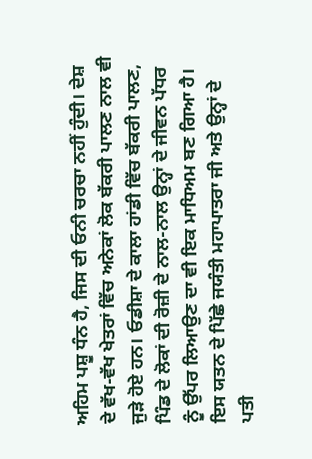ਅਹਿਮ ਪਸ਼ੂ ਧੰਨ ਹੈ, ਜਿਸ ਦੀ ਓਨੀ ਚਰਚਾ ਨਹੀਂ ਹੁੰਦੀ। ਦੇਸ਼ ਦੇ ਵੱਖ-ਵੱਖ ਖੇਤਰਾਂ ਵਿੱਚ ਅਨੇਕਾਂ ਲੋਕ ਬੱਕਰੀ ਪਾਲਣ ਨਾਲ ਵੀ ਜੁੜੇ ਹੋਏ ਹਨ। ਓਡੀਸ਼ਾ ਦੇ ਕਾਲਾ ਹਾਂਡੀ ਵਿੱਚ ਬੱਕਰੀ ਪਾਲਣ, ਪਿੰਡ ਦੇ ਲੋਕਾਂ ਦੀ ਰੋਜ਼ੀ ਦੇ ਨਾਲ-ਨਾਲ ਉਨ੍ਹਾਂ ਦੇ ਜੀਵਨ ਪੱਧਰ ਨੂੰ ਉੱਪਰ ਲਿਆਉਣ ਦਾ ਵੀ ਇਕ ਮਾਧਿਅਮ ਬਣ ਗਿਆ ਹੈ। ਇਸ ਯਤਨ ਦੇ ਪਿੱਛੇ ਜਯੰਤੀ ਮਹਾਪਾਤਰਾ ਜੀ ਅਤੇ ਉਨ੍ਹਾਂ ਦੇ ਪਤੀ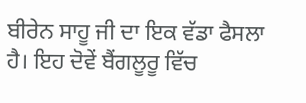ਬੀਰੇਨ ਸਾਹੂ ਜੀ ਦਾ ਇਕ ਵੱਡਾ ਫੈਸਲਾ ਹੈ। ਇਹ ਦੋਵੇਂ ਬੈਂਗਲੂਰੂ ਵਿੱਚ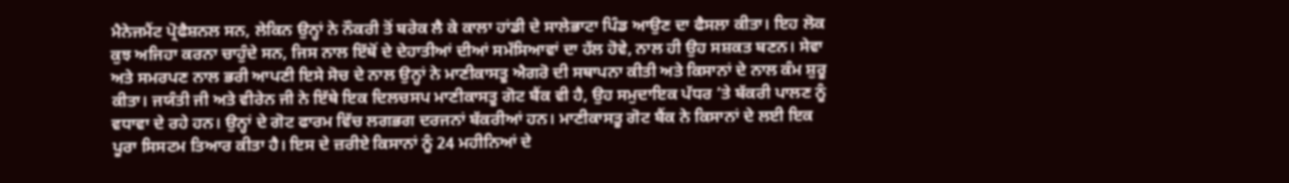ਮੈਨੇਜਮੈਂਟ ਪ੍ਰੋਫੈਸ਼ਨਲ ਸਨ, ਲੇਕਿਨ ਉਨ੍ਹਾਂ ਨੇ ਨੌਕਰੀ ਤੋਂ ਬਰੇਕ ਲੈ ਕੇ ਕਾਲਾ ਹਾਂਡੀ ਦੇ ਸਾਲੇਭਾਟਾ ਪਿੰਡ ਆਉਣ ਦਾ ਫੈਸਲਾ ਕੀਤਾ। ਇਹ ਲੋਕ ਕੁਝ ਅਜਿਹਾ ਕਰਨਾ ਚਾਹੁੰਦੇ ਸਨ, ਜਿਸ ਨਾਲ ਇੱਥੋਂ ਦੇ ਦੇਹਾਤੀਆਂ ਦੀਆਂ ਸਮੱਸਿਆਵਾਂ ਦਾ ਹੱਲ ਹੋਵੇ, ਨਾਲ ਹੀ ਉਹ ਸਸ਼ਕਤ ਬਣਨ। ਸੇਵਾ ਅਤੇ ਸਮਰਪਣ ਨਾਲ ਭਰੀ ਆਪਣੀ ਇਸੇ ਸੋਚ ਦੇ ਨਾਲ ਉਨ੍ਹਾਂ ਨੇ ਮਾਣੀਕਾਸਤੂ ਐਗਰੋ ਦੀ ਸਥਾਪਨਾ ਕੀਤੀ ਅਤੇ ਕਿਸਾਨਾਂ ਦੇ ਨਾਲ ਕੰਮ ਸ਼ੁਰੂ ਕੀਤਾ। ਜਯੰਤੀ ਜੀ ਅਤੇ ਵੀਰੇਨ ਜੀ ਨੇ ਇੱਥੇ ਇਕ ਦਿਲਚਸਪ ਮਾਣੀਕਾਸਤੂ ਗੋਟ ਬੈਂਕ ਵੀ ਹੈ, ਉਹ ਸਮੁਦਾਇਕ ਪੱਧਰ ’ਤੇ ਬੱਕਰੀ ਪਾਲਣ ਨੂੰ ਵਧਾਵਾ ਦੇ ਰਹੇ ਹਨ। ਉਨ੍ਹਾਂ ਦੇ ਗੋਟ ਫਾਰਮ ਵਿੱਚ ਲਗਭਗ ਦਰਜਨਾਂ ਬੱਕਰੀਆਂ ਹਨ। ਮਾਣੀਕਾਸਤੂ ਗੋਟ ਬੈਂਕ ਨੇ ਕਿਸਾਨਾਂ ਦੇ ਲਈ ਇਕ ਪੂਰਾ ਸਿਸਟਮ ਤਿਆਰ ਕੀਤਾ ਹੈ। ਇਸ ਦੇ ਜ਼ਰੀਏ ਕਿਸਾਨਾਂ ਨੂੰ 24 ਮਹੀਨਿਆਂ ਦੇ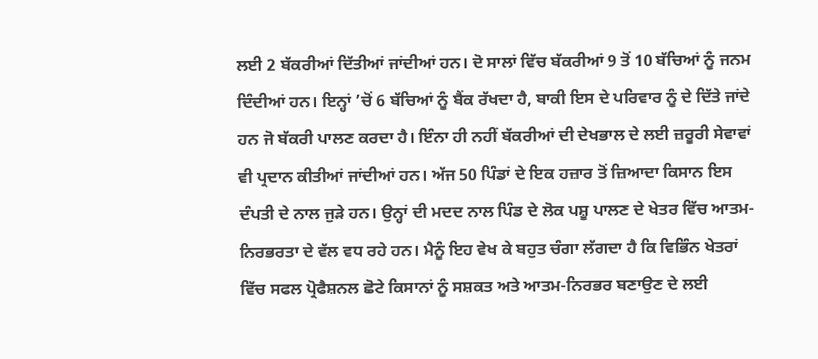ਲਈ 2 ਬੱਕਰੀਆਂ ਦਿੱਤੀਆਂ ਜਾਂਦੀਆਂ ਹਨ। ਦੋ ਸਾਲਾਂ ਵਿੱਚ ਬੱਕਰੀਆਂ 9 ਤੋਂ 10 ਬੱਚਿਆਂ ਨੂੰ ਜਨਮ ਦਿੰਦੀਆਂ ਹਨ। ਇਨ੍ਹਾਂ ’ਚੋਂ 6 ਬੱਚਿਆਂ ਨੂੰ ਬੈਂਕ ਰੱਖਦਾ ਹੈ, ਬਾਕੀ ਇਸ ਦੇ ਪਰਿਵਾਰ ਨੂੰ ਦੇ ਦਿੱਤੇ ਜਾਂਦੇ ਹਨ ਜੋ ਬੱਕਰੀ ਪਾਲਣ ਕਰਦਾ ਹੈ। ਇੰਨਾ ਹੀ ਨਹੀਂ ਬੱਕਰੀਆਂ ਦੀ ਦੇਖਭਾਲ ਦੇ ਲਈ ਜ਼ਰੂਰੀ ਸੇਵਾਵਾਂ ਵੀ ਪ੍ਰਦਾਨ ਕੀਤੀਆਂ ਜਾਂਦੀਆਂ ਹਨ। ਅੱਜ 50 ਪਿੰਡਾਂ ਦੇ ਇਕ ਹਜ਼ਾਰ ਤੋਂ ਜ਼ਿਆਦਾ ਕਿਸਾਨ ਇਸ ਦੰਪਤੀ ਦੇ ਨਾਲ ਜੁੜੇ ਹਨ। ਉਨ੍ਹਾਂ ਦੀ ਮਦਦ ਨਾਲ ਪਿੰਡ ਦੇ ਲੋਕ ਪਸ਼ੂ ਪਾਲਣ ਦੇ ਖੇਤਰ ਵਿੱਚ ਆਤਮ-ਨਿਰਭਰਤਾ ਦੇ ਵੱਲ ਵਧ ਰਹੇ ਹਨ। ਮੈਨੂੰ ਇਹ ਵੇਖ ਕੇ ਬਹੁਤ ਚੰਗਾ ਲੱਗਦਾ ਹੈ ਕਿ ਵਿਭਿੰਨ ਖੇਤਰਾਂ ਵਿੱਚ ਸਫਲ ਪ੍ਰੋਫੈਸ਼ਨਲ ਛੋਟੇ ਕਿਸਾਨਾਂ ਨੂੰ ਸਸ਼ਕਤ ਅਤੇ ਆਤਮ-ਨਿਰਭਰ ਬਣਾਉਣ ਦੇ ਲਈ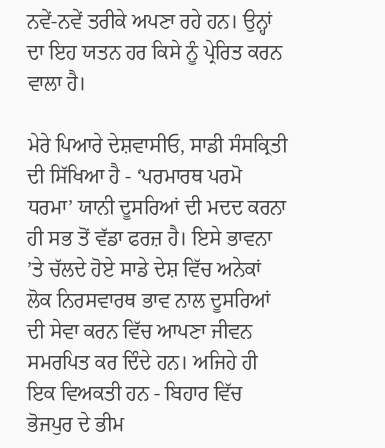ਨਵੇਂ-ਨਵੇਂ ਤਰੀਕੇ ਅਪਣਾ ਰਹੇ ਹਨ। ਉਨ੍ਹਾਂ ਦਾ ਇਹ ਯਤਨ ਹਰ ਕਿਸੇ ਨੂੰ ਪ੍ਰੇਰਿਤ ਕਰਨ ਵਾਲਾ ਹੈ।

ਮੇਰੇ ਪਿਆਰੇ ਦੇਸ਼ਵਾਸੀਓ, ਸਾਡੀ ਸੰਸਕ੍ਰਿਤੀ ਦੀ ਸਿੱਖਿਆ ਹੈ - ‘ਪਰਮਾਰਥ ਪਰਮੋ ਧਰਮਾ’ ਯਾਨੀ ਦੂਸਰਿਆਂ ਦੀ ਮਦਦ ਕਰਨਾ ਹੀ ਸਭ ਤੋਂ ਵੱਡਾ ਫਰਜ਼ ਹੈ। ਇਸੇ ਭਾਵਨਾ ’ਤੇ ਚੱਲਦੇ ਹੋਏ ਸਾਡੇ ਦੇਸ਼ ਵਿੱਚ ਅਨੇਕਾਂ ਲੋਕ ਨਿਰਸਵਾਰਥ ਭਾਵ ਨਾਲ ਦੂਸਰਿਆਂ ਦੀ ਸੇਵਾ ਕਰਨ ਵਿੱਚ ਆਪਣਾ ਜੀਵਨ ਸਮਰਪਿਤ ਕਰ ਦਿੰਦੇ ਹਨ। ਅਜਿਹੇ ਹੀ ਇਕ ਵਿਅਕਤੀ ਹਨ - ਬਿਹਾਰ ਵਿੱਚ ਭੋਜਪੁਰ ਦੇ ਭੀਮ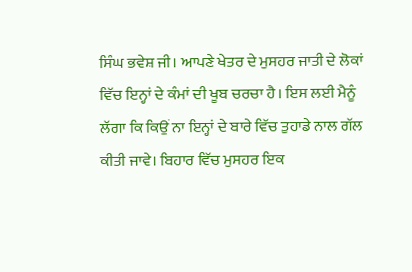ਸਿੰਘ ਭਵੇਸ਼ ਜੀ। ਆਪਣੇ ਖੇਤਰ ਦੇ ਮੁਸਹਰ ਜਾਤੀ ਦੇ ਲੋਕਾਂ ਵਿੱਚ ਇਨ੍ਹਾਂ ਦੇ ਕੰਮਾਂ ਦੀ ਖੂਬ ਚਰਚਾ ਹੈ। ਇਸ ਲਈ ਮੈਨੂੰ ਲੱਗਾ ਕਿ ਕਿਉਂ ਨਾ ਇਨ੍ਹਾਂ ਦੇ ਬਾਰੇ ਵਿੱਚ ਤੁਹਾਡੇ ਨਾਲ ਗੱਲ ਕੀਤੀ ਜਾਵੇ। ਬਿਹਾਰ ਵਿੱਚ ਮੁਸਹਰ ਇਕ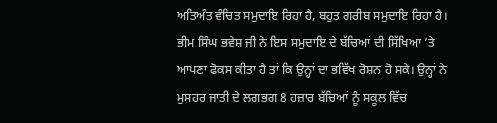ਅਤਿਅੰਤ ਵੰਚਿਤ ਸਮੁਦਾਇ ਰਿਹਾ ਹੈ, ਬਹੁਤ ਗਰੀਬ ਸਮੁਦਾਇ ਰਿਹਾ ਹੈ। ਭੀਮ ਸਿੰਘ ਭਵੇਸ਼ ਜੀ ਨੇ ਇਸ ਸਮੁਦਾਇ ਦੇ ਬੱਚਿਆਂ ਦੀ ਸਿੱਖਿਆ ’ਤੇ ਆਪਣਾ ਫੋਕਸ ਕੀਤਾ ਹੈ ਤਾਂ ਕਿ ਉਨ੍ਹਾਂ ਦਾ ਭਵਿੱਖ ਰੋਸ਼ਨ ਹੋ ਸਕੇ। ਉਨ੍ਹਾਂ ਨੇ ਮੁਸਹਰ ਜਾਤੀ ਦੇ ਲਗਭਗ 8 ਹਜ਼ਾਰ ਬੱਚਿਆਂ ਨੂੰ ਸਕੂਲ ਵਿੱਚ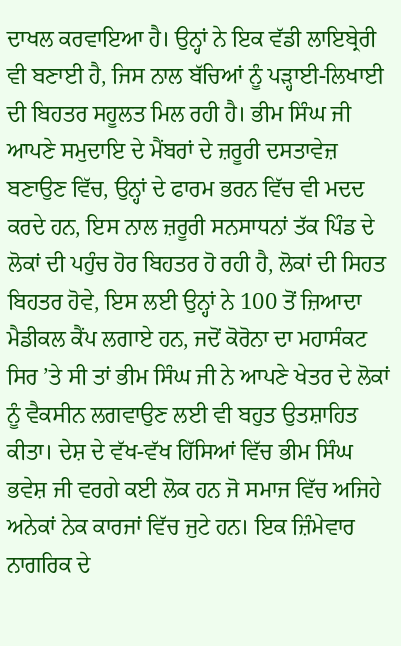ਦਾਖਲ ਕਰਵਾਇਆ ਹੈ। ਉਨ੍ਹਾਂ ਨੇ ਇਕ ਵੱਡੀ ਲਾਇਬ੍ਰੇਰੀ ਵੀ ਬਣਾਈ ਹੈ, ਜਿਸ ਨਾਲ ਬੱਚਿਆਂ ਨੂੰ ਪੜ੍ਹਾਈ-ਲਿਖਾਈ ਦੀ ਬਿਹਤਰ ਸਹੂਲਤ ਮਿਲ ਰਹੀ ਹੈ। ਭੀਮ ਸਿੰਘ ਜੀ ਆਪਣੇ ਸਮੁਦਾਇ ਦੇ ਮੈਂਬਰਾਂ ਦੇ ਜ਼ਰੂਰੀ ਦਸਤਾਵੇਜ਼ ਬਣਾਉਣ ਵਿੱਚ, ਉਨ੍ਹਾਂ ਦੇ ਫਾਰਮ ਭਰਨ ਵਿੱਚ ਵੀ ਮਦਦ ਕਰਦੇ ਹਨ, ਇਸ ਨਾਲ ਜ਼ਰੂਰੀ ਸਨਸਾਧਨਾਂ ਤੱਕ ਪਿੰਡ ਦੇ ਲੋਕਾਂ ਦੀ ਪਹੁੰਚ ਹੋਰ ਬਿਹਤਰ ਹੋ ਰਹੀ ਹੈ, ਲੋਕਾਂ ਦੀ ਸਿਹਤ ਬਿਹਤਰ ਹੋਵੇ, ਇਸ ਲਈ ਉਨ੍ਹਾਂ ਨੇ 100 ਤੋਂ ਜ਼ਿਆਦਾ ਮੈਡੀਕਲ ਕੈਂਪ ਲਗਾਏ ਹਨ, ਜਦੋਂ ਕੋਰੋਨਾ ਦਾ ਮਹਾਸੰਕਟ ਸਿਰ ’ਤੇ ਸੀ ਤਾਂ ਭੀਮ ਸਿੰਘ ਜੀ ਨੇ ਆਪਣੇ ਖੇਤਰ ਦੇ ਲੋਕਾਂ ਨੂੰ ਵੈਕਸੀਨ ਲਗਵਾਉਣ ਲਈ ਵੀ ਬਹੁਤ ਉਤਸ਼ਾਹਿਤ ਕੀਤਾ। ਦੇਸ਼ ਦੇ ਵੱਖ-ਵੱਖ ਹਿੱਸਿਆਂ ਵਿੱਚ ਭੀਮ ਸਿੰਘ ਭਵੇਸ਼ ਜੀ ਵਰਗੇ ਕਈ ਲੋਕ ਹਨ ਜੋ ਸਮਾਜ ਵਿੱਚ ਅਜਿਹੇ ਅਨੇਕਾਂ ਨੇਕ ਕਾਰਜਾਂ ਵਿੱਚ ਜੁਟੇ ਹਨ। ਇਕ ਜ਼ਿੰਮੇਵਾਰ ਨਾਗਰਿਕ ਦੇ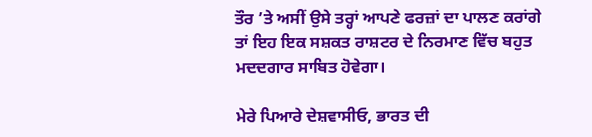ਤੌਰ ’ਤੇ ਅਸੀਂ ਉਸੇ ਤਰ੍ਹਾਂ ਆਪਣੇ ਫਰਜ਼ਾਂ ਦਾ ਪਾਲਣ ਕਰਾਂਗੇ ਤਾਂ ਇਹ ਇਕ ਸਸ਼ਕਤ ਰਾਸ਼ਟਰ ਦੇ ਨਿਰਮਾਣ ਵਿੱਚ ਬਹੁਤ ਮਦਦਗਾਰ ਸਾਬਿਤ ਹੋਵੇਗਾ।

ਮੇਰੇ ਪਿਆਰੇ ਦੇਸ਼ਵਾਸੀਓ, ਭਾਰਤ ਦੀ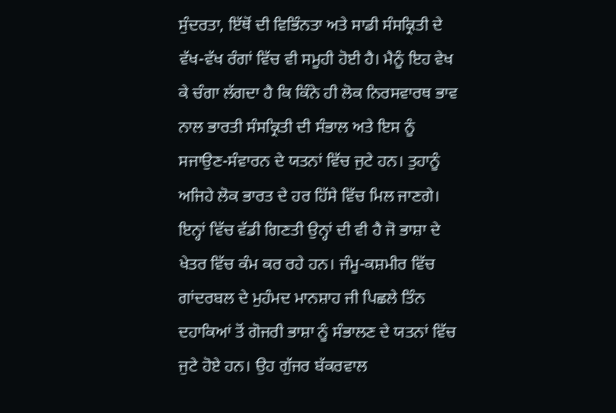ਸੁੰਦਰਤਾ, ਇੱਥੋਂ ਦੀ ਵਿਭਿੰਨਤਾ ਅਤੇ ਸਾਡੀ ਸੰਸਕ੍ਰਿਤੀ ਦੇ ਵੱਖ-ਵੱਖ ਰੰਗਾਂ ਵਿੱਚ ਵੀ ਸਮੂਹੀ ਹੋਈ ਹੈ। ਮੈਨੂੰ ਇਹ ਵੇਖ ਕੇ ਚੰਗਾ ਲੱਗਦਾ ਹੈ ਕਿ ਕਿੰਨੇ ਹੀ ਲੋਕ ਨਿਰਸਵਾਰਥ ਭਾਵ ਨਾਲ ਭਾਰਤੀ ਸੰਸਕ੍ਰਿਤੀ ਦੀ ਸੰਭਾਲ ਅਤੇ ਇਸ ਨੂੰ ਸਜਾਉਣ-ਸੰਵਾਰਨ ਦੇ ਯਤਨਾਂ ਵਿੱਚ ਜੁਟੇ ਹਨ। ਤੁਹਾਨੂੰ ਅਜਿਹੇ ਲੋਕ ਭਾਰਤ ਦੇ ਹਰ ਹਿੱਸੇ ਵਿੱਚ ਮਿਲ ਜਾਣਗੇ। ਇਨ੍ਹਾਂ ਵਿੱਚ ਵੱਡੀ ਗਿਣਤੀ ਉਨ੍ਹਾਂ ਦੀ ਵੀ ਹੈ ਜੋ ਭਾਸ਼ਾ ਦੇ ਖੇਤਰ ਵਿੱਚ ਕੰਮ ਕਰ ਰਹੇ ਹਨ। ਜੰਮੂ-ਕਸ਼ਮੀਰ ਵਿੱਚ ਗਾਂਦਰਬਲ ਦੇ ਮੁਹੰਮਦ ਮਾਨਸ਼ਾਹ ਜੀ ਪਿਛਲੇ ਤਿੰਨ ਦਹਾਕਿਆਂ ਤੋਂ ਗੋਜਰੀ ਭਾਸ਼ਾ ਨੂੰ ਸੰਭਾਲਣ ਦੇ ਯਤਨਾਂ ਵਿੱਚ ਜੁਟੇ ਹੋਏ ਹਨ। ਉਹ ਗੁੱਜਰ ਬੱਕਰਵਾਲ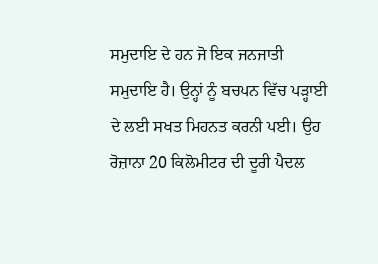ਸਮੁਦਾਇ ਦੇ ਹਨ ਜੋ ਇਕ ਜਨਜਾਤੀ ਸਮੁਦਾਇ ਹੈ। ਉਨ੍ਹਾਂ ਨੂੰ ਬਚਪਨ ਵਿੱਚ ਪੜ੍ਹਾਈ ਦੇ ਲਈ ਸਖਤ ਮਿਹਨਤ ਕਰਨੀ ਪਈ। ਉਹ ਰੋਜ਼ਾਨਾ 20 ਕਿਲੋਮੀਟਰ ਦੀ ਦੂਰੀ ਪੈਦਲ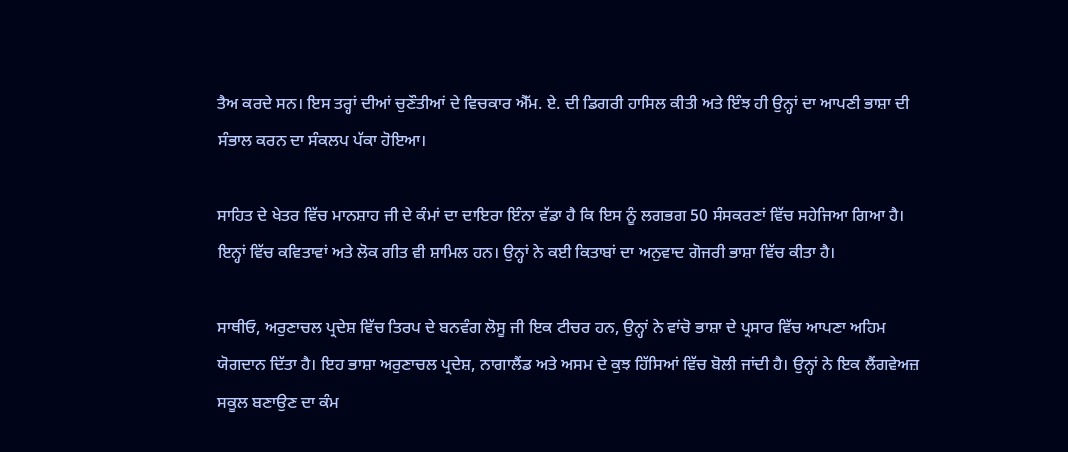ਤੈਅ ਕਰਦੇ ਸਨ। ਇਸ ਤਰ੍ਹਾਂ ਦੀਆਂ ਚੁਣੌਤੀਆਂ ਦੇ ਵਿਚਕਾਰ ਐੱਮ. ਏ. ਦੀ ਡਿਗਰੀ ਹਾਸਿਲ ਕੀਤੀ ਅਤੇ ਇੰਝ ਹੀ ਉਨ੍ਹਾਂ ਦਾ ਆਪਣੀ ਭਾਸ਼ਾ ਦੀ ਸੰਭਾਲ ਕਰਨ ਦਾ ਸੰਕਲਪ ਪੱਕਾ ਹੋਇਆ।

ਸਾਹਿਤ ਦੇ ਖੇਤਰ ਵਿੱਚ ਮਾਨਸ਼ਾਹ ਜੀ ਦੇ ਕੰਮਾਂ ਦਾ ਦਾਇਰਾ ਇੰਨਾ ਵੱਡਾ ਹੈ ਕਿ ਇਸ ਨੂੰ ਲਗਭਗ 50 ਸੰਸਕਰਣਾਂ ਵਿੱਚ ਸਹੇਜਿਆ ਗਿਆ ਹੈ। ਇਨ੍ਹਾਂ ਵਿੱਚ ਕਵਿਤਾਵਾਂ ਅਤੇ ਲੋਕ ਗੀਤ ਵੀ ਸ਼ਾਮਿਲ ਹਨ। ਉਨ੍ਹਾਂ ਨੇ ਕਈ ਕਿਤਾਬਾਂ ਦਾ ਅਨੁਵਾਦ ਗੋਜਰੀ ਭਾਸ਼ਾ ਵਿੱਚ ਕੀਤਾ ਹੈ।

ਸਾਥੀਓ, ਅਰੁਣਾਚਲ ਪ੍ਰਦੇਸ਼ ਵਿੱਚ ਤਿਰਪ ਦੇ ਬਨਵੰਗ ਲੋਸੂ ਜੀ ਇਕ ਟੀਚਰ ਹਨ, ਉਨ੍ਹਾਂ ਨੇ ਵਾਂਚੋ ਭਾਸ਼ਾ ਦੇ ਪ੍ਰਸਾਰ ਵਿੱਚ ਆਪਣਾ ਅਹਿਮ ਯੋਗਦਾਨ ਦਿੱਤਾ ਹੈ। ਇਹ ਭਾਸ਼ਾ ਅਰੁਣਾਚਲ ਪ੍ਰਦੇਸ਼, ਨਾਗਾਲੈਂਡ ਅਤੇ ਅਸਮ ਦੇ ਕੁਝ ਹਿੱਸਿਆਂ ਵਿੱਚ ਬੋਲੀ ਜਾਂਦੀ ਹੈ। ਉਨ੍ਹਾਂ ਨੇ ਇਕ ਲੈਂਗਵੇਅਜ਼ ਸਕੂਲ ਬਣਾਉਣ ਦਾ ਕੰਮ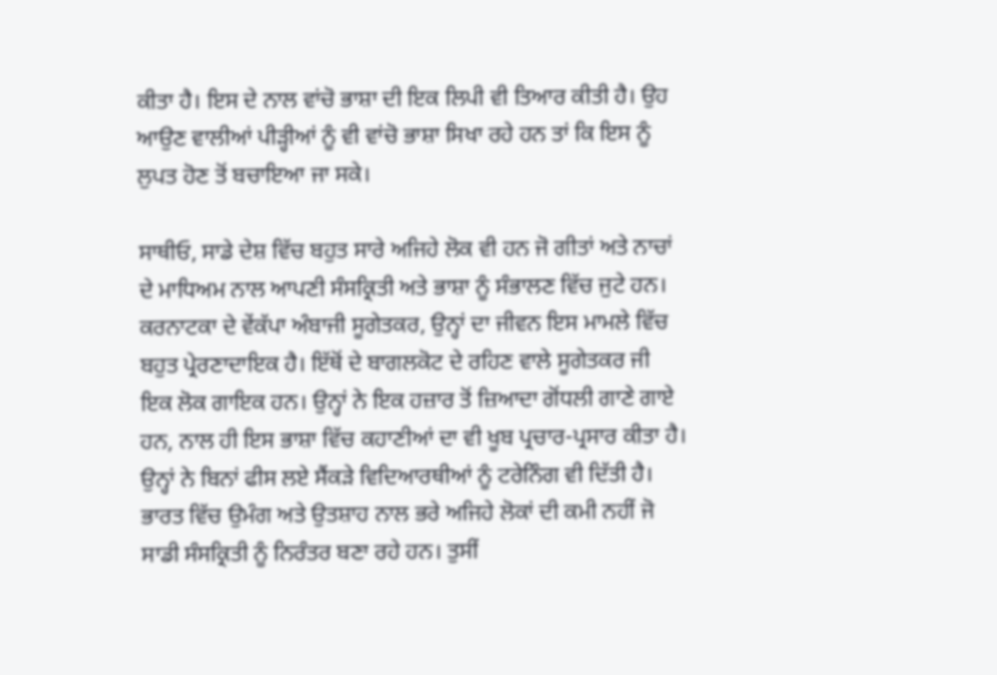ਕੀਤਾ ਹੈ। ਇਸ ਦੇ ਨਾਲ ਵਾਂਚੋ ਭਾਸ਼ਾ ਦੀ ਇਕ ਲਿਪੀ ਵੀ ਤਿਆਰ ਕੀਤੀ ਹੈ। ਉਹ ਆਉਣ ਵਾਲੀਆਂ ਪੀੜ੍ਹੀਆਂ ਨੂੰ ਵੀ ਵਾਂਚੋ ਭਾਸ਼ਾ ਸਿਖਾ ਰਹੇ ਹਨ ਤਾਂ ਕਿ ਇਸ ਨੂੰ ਲੁਪਤ ਹੋਣ ਤੋਂ ਬਚਾਇਆ ਜਾ ਸਕੇ।

ਸਾਥੀਓ, ਸਾਡੇ ਦੇਸ਼ ਵਿੱਚ ਬਹੁਤ ਸਾਰੇ ਅਜਿਹੇ ਲੋਕ ਵੀ ਹਨ ਜੋ ਗੀਤਾਂ ਅਤੇ ਨਾਚਾਂ ਦੇ ਮਾਧਿਅਮ ਨਾਲ ਆਪਣੀ ਸੰਸਕ੍ਰਿਤੀ ਅਤੇ ਭਾਸ਼ਾ ਨੂੰ ਸੰਭਾਲਣ ਵਿੱਚ ਜੁਟੇ ਹਨ। ਕਰਨਾਟਕਾ ਦੇ ਵੇਂਕੱਪਾ ਅੰਬਾਜੀ ਸੂਗੇਤਕਰ, ਉਨ੍ਹਾਂ ਦਾ ਜੀਵਨ ਇਸ ਮਾਮਲੇ ਵਿੱਚ ਬਹੁਤ ਪ੍ਰੇਰਣਾਦਾਇਕ ਹੈ। ਇੱਥੋਂ ਦੇ ਬਾਗਲਕੋਟ ਦੇ ਰਹਿਣ ਵਾਲੇ ਸੂਗੇਤਕਰ ਜੀ ਇਕ ਲੋਕ ਗਾਇਕ ਹਨ। ਉਨ੍ਹਾਂ ਨੇ ਇਕ ਹਜ਼ਾਰ ਤੋਂ ਜ਼ਿਆਦਾ ਗੋਂਧਲੀ ਗਾਣੇ ਗਾਏ ਹਨ, ਨਾਲ ਹੀ ਇਸ ਭਾਸ਼ਾ ਵਿੱਚ ਕਹਾਣੀਆਂ ਦਾ ਵੀ ਖੂਬ ਪ੍ਰਚਾਰ-ਪ੍ਰਸਾਰ ਕੀਤਾ ਹੈ। ਉਨ੍ਹਾਂ ਨੇ ਬਿਨਾਂ ਫੀਸ ਲਏ ਸੈਂਕੜੇ ਵਿਦਿਆਰਥੀਆਂ ਨੂੰ ਟਰੇਨਿੰਗ ਵੀ ਦਿੱਤੀ ਹੈ। ਭਾਰਤ ਵਿੱਚ ਉਮੰਗ ਅਤੇ ਉਤਸ਼ਾਹ ਨਾਲ ਭਰੇ ਅਜਿਹੇ ਲੋਕਾਂ ਦੀ ਕਮੀ ਨਹੀਂ ਜੋ ਸਾਡੀ ਸੰਸਕ੍ਰਿਤੀ ਨੂੰ ਨਿਰੰਤਰ ਬਣਾ ਰਹੇ ਹਨ। ਤੁਸੀਂ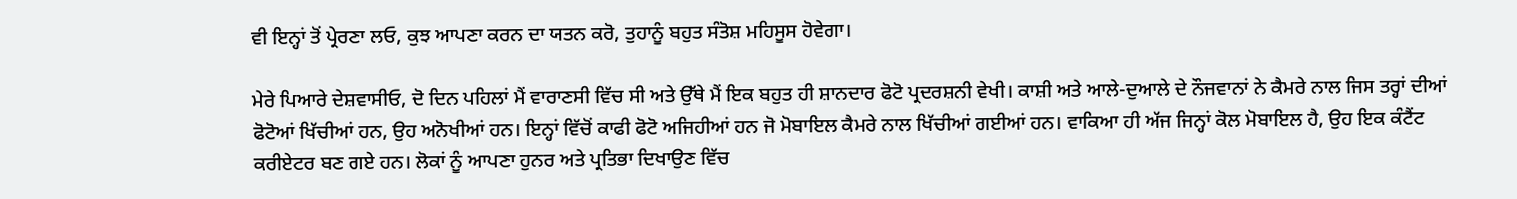ਵੀ ਇਨ੍ਹਾਂ ਤੋਂ ਪ੍ਰੇਰਣਾ ਲਓ, ਕੁਝ ਆਪਣਾ ਕਰਨ ਦਾ ਯਤਨ ਕਰੋ, ਤੁਹਾਨੂੰ ਬਹੁਤ ਸੰਤੋਸ਼ ਮਹਿਸੂਸ ਹੋਵੇਗਾ।

ਮੇਰੇ ਪਿਆਰੇ ਦੇਸ਼ਵਾਸੀਓ, ਦੋ ਦਿਨ ਪਹਿਲਾਂ ਮੈਂ ਵਾਰਾਣਸੀ ਵਿੱਚ ਸੀ ਅਤੇ ਉੱਥੇ ਮੈਂ ਇਕ ਬਹੁਤ ਹੀ ਸ਼ਾਨਦਾਰ ਫੋਟੋ ਪ੍ਰਦਰਸ਼ਨੀ ਵੇਖੀ। ਕਾਸ਼ੀ ਅਤੇ ਆਲੇ-ਦੁਆਲੇ ਦੇ ਨੌਜਵਾਨਾਂ ਨੇ ਕੈਮਰੇ ਨਾਲ ਜਿਸ ਤਰ੍ਹਾਂ ਦੀਆਂ ਫੋਟੋਆਂ ਖਿੱਚੀਆਂ ਹਨ, ਉਹ ਅਨੋਖੀਆਂ ਹਨ। ਇਨ੍ਹਾਂ ਵਿੱਚੋਂ ਕਾਫੀ ਫੋਟੋ ਅਜਿਹੀਆਂ ਹਨ ਜੋ ਮੋਬਾਇਲ ਕੈਮਰੇ ਨਾਲ ਖਿੱਚੀਆਂ ਗਈਆਂ ਹਨ। ਵਾਕਿਆ ਹੀ ਅੱਜ ਜਿਨ੍ਹਾਂ ਕੋਲ ਮੋਬਾਇਲ ਹੈ, ਉਹ ਇਕ ਕੰਟੈਂਟ ਕਰੀਏਟਰ ਬਣ ਗਏ ਹਨ। ਲੋਕਾਂ ਨੂੰ ਆਪਣਾ ਹੁਨਰ ਅਤੇ ਪ੍ਰਤਿਭਾ ਦਿਖਾਉਣ ਵਿੱਚ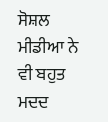ਸੋਸ਼ਲ ਮੀਡੀਆ ਨੇ ਵੀ ਬਹੁਤ ਮਦਦ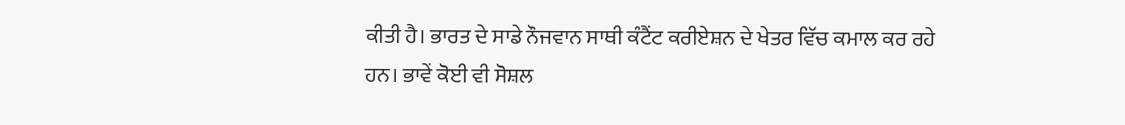ਕੀਤੀ ਹੈ। ਭਾਰਤ ਦੇ ਸਾਡੇ ਨੌਜਵਾਨ ਸਾਥੀ ਕੰਟੈਂਟ ਕਰੀਏਸ਼ਨ ਦੇ ਖੇਤਰ ਵਿੱਚ ਕਮਾਲ ਕਰ ਰਹੇ ਹਨ। ਭਾਵੇਂ ਕੋਈ ਵੀ ਸੋਸ਼ਲ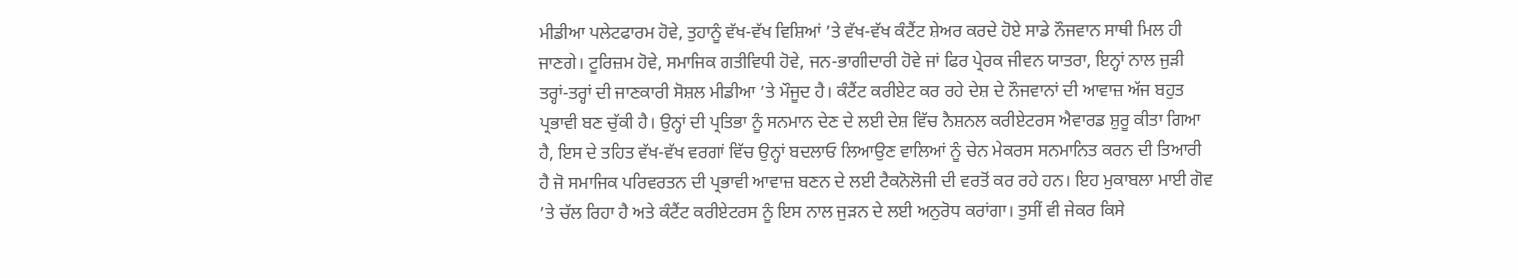ਮੀਡੀਆ ਪਲੇਟਫਾਰਮ ਹੋਵੇ, ਤੁਹਾਨੂੰ ਵੱਖ-ਵੱਖ ਵਿਸ਼ਿਆਂ ’ਤੇ ਵੱਖ-ਵੱਖ ਕੰਟੈਂਟ ਸ਼ੇਅਰ ਕਰਦੇ ਹੋਏ ਸਾਡੇ ਨੌਜਵਾਨ ਸਾਥੀ ਮਿਲ ਹੀ ਜਾਣਗੇ। ਟੂਰਿਜ਼ਮ ਹੋਵੇ, ਸਮਾਜਿਕ ਗਤੀਵਿਧੀ ਹੋਵੇ, ਜਨ-ਭਾਗੀਦਾਰੀ ਹੋਵੇ ਜਾਂ ਫਿਰ ਪ੍ਰੇਰਕ ਜੀਵਨ ਯਾਤਰਾ, ਇਨ੍ਹਾਂ ਨਾਲ ਜੁੜੀ ਤਰ੍ਹਾਂ-ਤਰ੍ਹਾਂ ਦੀ ਜਾਣਕਾਰੀ ਸੋਸ਼ਲ ਮੀਡੀਆ ’ਤੇ ਮੌਜੂਦ ਹੈ। ਕੰਟੈਂਟ ਕਰੀਏਟ ਕਰ ਰਹੇ ਦੇਸ਼ ਦੇ ਨੌਜਵਾਨਾਂ ਦੀ ਆਵਾਜ਼ ਅੱਜ ਬਹੁਤ ਪ੍ਰਭਾਵੀ ਬਣ ਚੁੱਕੀ ਹੈ। ਉਨ੍ਹਾਂ ਦੀ ਪ੍ਰਤਿਭਾ ਨੂੰ ਸਨਮਾਨ ਦੇਣ ਦੇ ਲਈ ਦੇਸ਼ ਵਿੱਚ ਨੈਸ਼ਨਲ ਕਰੀਏਟਰਸ ਐਵਾਰਡ ਸ਼ੁਰੂ ਕੀਤਾ ਗਿਆ ਹੈ, ਇਸ ਦੇ ਤਹਿਤ ਵੱਖ-ਵੱਖ ਵਰਗਾਂ ਵਿੱਚ ਉਨ੍ਹਾਂ ਬਦਲਾਓ ਲਿਆਉਣ ਵਾਲਿਆਂ ਨੂੰ ਚੇਨ ਮੇਕਰਸ ਸਨਮਾਨਿਤ ਕਰਨ ਦੀ ਤਿਆਰੀ ਹੈ ਜੋ ਸਮਾਜਿਕ ਪਰਿਵਰਤਨ ਦੀ ਪ੍ਰਭਾਵੀ ਆਵਾਜ਼ ਬਣਨ ਦੇ ਲਈ ਟੈਕਨੋਲੋਜੀ ਦੀ ਵਰਤੋਂ ਕਰ ਰਹੇ ਹਨ। ਇਹ ਮੁਕਾਬਲਾ ਮਾਈ ਗੋਵ ’ਤੇ ਚੱਲ ਰਿਹਾ ਹੈ ਅਤੇ ਕੰਟੈਂਟ ਕਰੀਏਟਰਸ ਨੂੰ ਇਸ ਨਾਲ ਜੁੜਨ ਦੇ ਲਈ ਅਨੁਰੋਧ ਕਰਾਂਗਾ। ਤੁਸੀਂ ਵੀ ਜੇਕਰ ਕਿਸੇ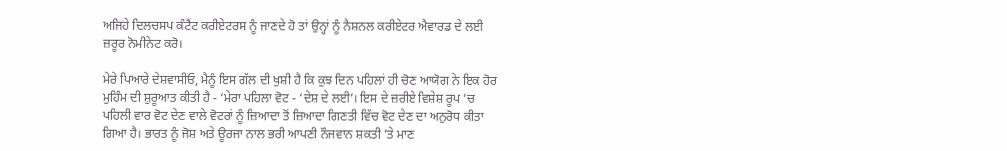ਅਜਿਹੇ ਦਿਲਚਸਪ ਕੰਟੈਂਟ ਕਰੀਏਟਰਸ ਨੂੰ ਜਾਣਦੇ ਹੋ ਤਾਂ ਉਨ੍ਹਾਂ ਨੂੰ ਨੈਸ਼ਨਲ ਕਰੀਏਟਰ ਐਵਾਰਡ ਦੇ ਲਈ ਜ਼ਰੂਰ ਨੋਮੀਨੇਟ ਕਰੋ।

ਮੇਰੇ ਪਿਆਰੇ ਦੇਸ਼ਵਾਸੀਓ, ਮੈਨੂੰ ਇਸ ਗੱਲ ਦੀ ਖੁਸ਼ੀ ਹੈ ਕਿ ਕੁਝ ਦਿਨ ਪਹਿਲਾਂ ਹੀ ਚੋਣ ਆਯੋਗ ਨੇ ਇਕ ਹੋਰ ਮੁਹਿੰਮ ਦੀ ਸ਼ੁਰੂਆਤ ਕੀਤੀ ਹੈ - ‘ਮੇਰਾ ਪਹਿਲਾ ਵੋਟ - ‘ਦੇਸ਼ ਦੇ ਲਈ’। ਇਸ ਦੇ ਜ਼ਰੀਏ ਵਿਸ਼ੇਸ਼ ਰੂਪ ’ਚ ਪਹਿਲੀ ਵਾਰ ਵੋਟ ਦੇਣ ਵਾਲੇ ਵੋਟਰਾਂ ਨੂੰ ਜ਼ਿਆਦਾ ਤੋਂ ਜ਼ਿਆਦਾ ਗਿਣਤੀ ਵਿੱਚ ਵੋਟ ਦੇਣ ਦਾ ਅਨੁਰੋਧ ਕੀਤਾ ਗਿਆ ਹੈ। ਭਾਰਤ ਨੂੰ ਜੋਸ਼ ਅਤੇ ਊਰਜਾ ਨਾਲ ਭਰੀ ਆਪਣੀ ਨੌਜਵਾਨ ਸ਼ਕਤੀ ’ਤੇ ਮਾਣ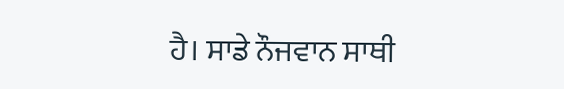ਹੈ। ਸਾਡੇ ਨੌਜਵਾਨ ਸਾਥੀ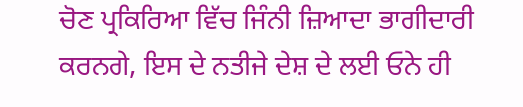ਚੋਣ ਪ੍ਰਕਿਰਿਆ ਵਿੱਚ ਜਿੰਨੀ ਜ਼ਿਆਦਾ ਭਾਗੀਦਾਰੀ ਕਰਨਗੇ, ਇਸ ਦੇ ਨਤੀਜੇ ਦੇਸ਼ ਦੇ ਲਈ ਓਨੇ ਹੀ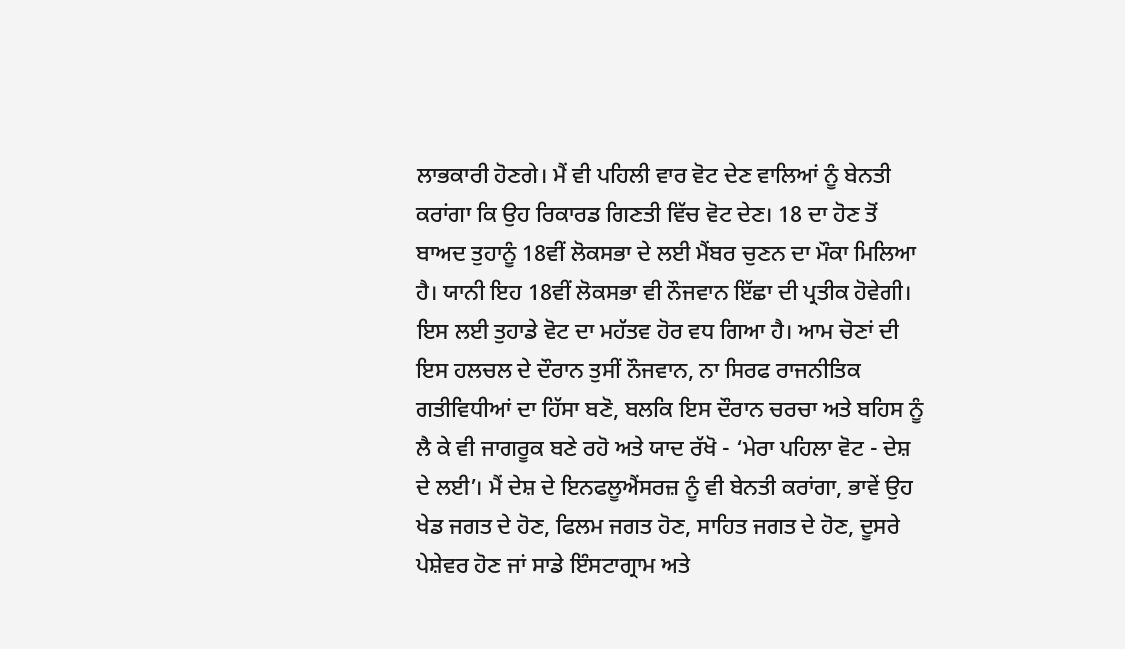ਲਾਭਕਾਰੀ ਹੋਣਗੇ। ਮੈਂ ਵੀ ਪਹਿਲੀ ਵਾਰ ਵੋਟ ਦੇਣ ਵਾਲਿਆਂ ਨੂੰ ਬੇਨਤੀ ਕਰਾਂਗਾ ਕਿ ਉਹ ਰਿਕਾਰਡ ਗਿਣਤੀ ਵਿੱਚ ਵੋਟ ਦੇਣ। 18 ਦਾ ਹੋਣ ਤੋਂ ਬਾਅਦ ਤੁਹਾਨੂੰ 18ਵੀਂ ਲੋਕਸਭਾ ਦੇ ਲਈ ਮੈਂਬਰ ਚੁਣਨ ਦਾ ਮੌਕਾ ਮਿਲਿਆ ਹੈ। ਯਾਨੀ ਇਹ 18ਵੀਂ ਲੋਕਸਭਾ ਵੀ ਨੌਜਵਾਨ ਇੱਛਾ ਦੀ ਪ੍ਰਤੀਕ ਹੋਵੇਗੀ। ਇਸ ਲਈ ਤੁਹਾਡੇ ਵੋਟ ਦਾ ਮਹੱਤਵ ਹੋਰ ਵਧ ਗਿਆ ਹੈ। ਆਮ ਚੋਣਾਂ ਦੀ ਇਸ ਹਲਚਲ ਦੇ ਦੌਰਾਨ ਤੁਸੀਂ ਨੌਜਵਾਨ, ਨਾ ਸਿਰਫ ਰਾਜਨੀਤਿਕ ਗਤੀਵਿਧੀਆਂ ਦਾ ਹਿੱਸਾ ਬਣੋ, ਬਲਕਿ ਇਸ ਦੌਰਾਨ ਚਰਚਾ ਅਤੇ ਬਹਿਸ ਨੂੰ ਲੈ ਕੇ ਵੀ ਜਾਗਰੂਕ ਬਣੇ ਰਹੋ ਅਤੇ ਯਾਦ ਰੱਖੋ - ‘ਮੇਰਾ ਪਹਿਲਾ ਵੋਟ - ਦੇਸ਼ ਦੇ ਲਈ’। ਮੈਂ ਦੇਸ਼ ਦੇ ਇਨਫਲੂਐਂਸਰਜ਼ ਨੂੰ ਵੀ ਬੇਨਤੀ ਕਰਾਂਗਾ, ਭਾਵੇਂ ਉਹ ਖੇਡ ਜਗਤ ਦੇ ਹੋਣ, ਫਿਲਮ ਜਗਤ ਹੋਣ, ਸਾਹਿਤ ਜਗਤ ਦੇ ਹੋਣ, ਦੂਸਰੇ ਪੇਸ਼ੇਵਰ ਹੋਣ ਜਾਂ ਸਾਡੇ ਇੰਸਟਾਗ੍ਰਾਮ ਅਤੇ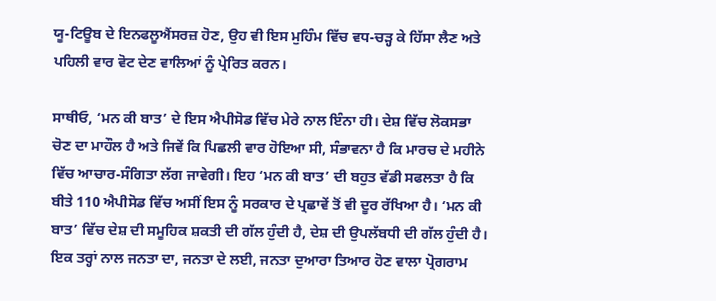ਯੂ-ਟਿਊਬ ਦੇ ਇਨਫਲੂਐਂਸਰਜ਼ ਹੋਣ, ਉਹ ਵੀ ਇਸ ਮੁਹਿੰਮ ਵਿੱਚ ਵਧ-ਚੜ੍ਹ ਕੇ ਹਿੱਸਾ ਲੈਣ ਅਤੇ ਪਹਿਲੀ ਵਾਰ ਵੋਟ ਦੇਣ ਵਾਲਿਆਂ ਨੂੰ ਪ੍ਰੇਰਿਤ ਕਰਨ।

ਸਾਥੀਓ, ‘ਮਨ ਕੀ ਬਾਤ’ ਦੇ ਇਸ ਐਪੀਸੋਡ ਵਿੱਚ ਮੇਰੇ ਨਾਲ ਇੰਨਾ ਹੀ। ਦੇਸ਼ ਵਿੱਚ ਲੋਕਸਭਾ ਚੋਣ ਦਾ ਮਾਹੌਲ ਹੈ ਅਤੇ ਜਿਵੇਂ ਕਿ ਪਿਛਲੀ ਵਾਰ ਹੋਇਆ ਸੀ, ਸੰਭਾਵਨਾ ਹੈ ਕਿ ਮਾਰਚ ਦੇ ਮਹੀਨੇ ਵਿੱਚ ਆਚਾਰ-ਸੰਗਿਤਾ ਲੱਗ ਜਾਵੇਗੀ। ਇਹ ‘ਮਨ ਕੀ ਬਾਤ’ ਦੀ ਬਹੁਤ ਵੱਡੀ ਸਫਲਤਾ ਹੈ ਕਿ ਬੀਤੇ 110 ਐਪੀਸੋਡ ਵਿੱਚ ਅਸੀਂ ਇਸ ਨੂੰ ਸਰਕਾਰ ਦੇ ਪ੍ਰਛਾਵੇਂ ਤੋਂ ਵੀ ਦੂਰ ਰੱਖਿਆ ਹੈ। ‘ਮਨ ਕੀ ਬਾਤ’ ਵਿੱਚ ਦੇਸ਼ ਦੀ ਸਮੂਹਿਕ ਸ਼ਕਤੀ ਦੀ ਗੱਲ ਹੁੰਦੀ ਹੈ, ਦੇਸ਼ ਦੀ ਉਪਲੱਬਧੀ ਦੀ ਗੱਲ ਹੁੰਦੀ ਹੈ। ਇਕ ਤਰ੍ਹਾਂ ਨਾਲ ਜਨਤਾ ਦਾ, ਜਨਤਾ ਦੇ ਲਈ, ਜਨਤਾ ਦੁਆਰਾ ਤਿਆਰ ਹੋਣ ਵਾਲਾ ਪ੍ਰੋਗਰਾਮ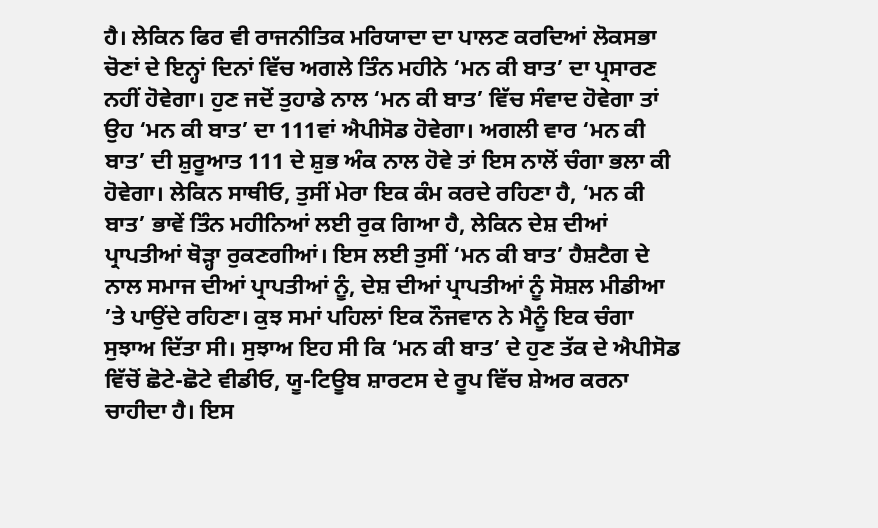ਹੈ। ਲੇਕਿਨ ਫਿਰ ਵੀ ਰਾਜਨੀਤਿਕ ਮਰਿਯਾਦਾ ਦਾ ਪਾਲਣ ਕਰਦਿਆਂ ਲੋਕਸਭਾ ਚੋਣਾਂ ਦੇ ਇਨ੍ਹਾਂ ਦਿਨਾਂ ਵਿੱਚ ਅਗਲੇ ਤਿੰਨ ਮਹੀਨੇ ‘ਮਨ ਕੀ ਬਾਤ’ ਦਾ ਪ੍ਰਸਾਰਣ ਨਹੀਂ ਹੋਵੇਗਾ। ਹੁਣ ਜਦੋਂ ਤੁਹਾਡੇ ਨਾਲ ‘ਮਨ ਕੀ ਬਾਤ’ ਵਿੱਚ ਸੰਵਾਦ ਹੋਵੇਗਾ ਤਾਂ ਉਹ ‘ਮਨ ਕੀ ਬਾਤ’ ਦਾ 111ਵਾਂ ਐਪੀਸੋਡ ਹੋਵੇਗਾ। ਅਗਲੀ ਵਾਰ ‘ਮਨ ਕੀ ਬਾਤ’ ਦੀ ਸ਼ੁਰੂਆਤ 111 ਦੇ ਸ਼ੁਭ ਅੰਕ ਨਾਲ ਹੋਵੇ ਤਾਂ ਇਸ ਨਾਲੋਂ ਚੰਗਾ ਭਲਾ ਕੀ ਹੋਵੇਗਾ। ਲੇਕਿਨ ਸਾਥੀਓ, ਤੁਸੀਂ ਮੇਰਾ ਇਕ ਕੰਮ ਕਰਦੇ ਰਹਿਣਾ ਹੈ, ‘ਮਨ ਕੀ ਬਾਤ’ ਭਾਵੇਂ ਤਿੰਨ ਮਹੀਨਿਆਂ ਲਈ ਰੁਕ ਗਿਆ ਹੈ, ਲੇਕਿਨ ਦੇਸ਼ ਦੀਆਂ ਪ੍ਰਾਪਤੀਆਂ ਥੋੜ੍ਹਾ ਰੁਕਣਗੀਆਂ। ਇਸ ਲਈ ਤੁਸੀਂ ‘ਮਨ ਕੀ ਬਾਤ’ ਹੈਸ਼ਟੈਗ ਦੇ ਨਾਲ ਸਮਾਜ ਦੀਆਂ ਪ੍ਰਾਪਤੀਆਂ ਨੂੰ, ਦੇਸ਼ ਦੀਆਂ ਪ੍ਰਾਪਤੀਆਂ ਨੂੰ ਸੋਸ਼ਲ ਮੀਡੀਆ ’ਤੇ ਪਾਉਂਦੇ ਰਹਿਣਾ। ਕੁਝ ਸਮਾਂ ਪਹਿਲਾਂ ਇਕ ਨੌਜਵਾਨ ਨੇ ਮੈਨੂੰ ਇਕ ਚੰਗਾ ਸੁਝਾਅ ਦਿੱਤਾ ਸੀ। ਸੁਝਾਅ ਇਹ ਸੀ ਕਿ ‘ਮਨ ਕੀ ਬਾਤ’ ਦੇ ਹੁਣ ਤੱਕ ਦੇ ਐਪੀਸੋਡ ਵਿੱਚੋਂ ਛੋਟੇ-ਛੋਟੇ ਵੀਡੀਓ, ਯੂ-ਟਿਊਬ ਸ਼ਾਰਟਸ ਦੇ ਰੂਪ ਵਿੱਚ ਸ਼ੇਅਰ ਕਰਨਾ ਚਾਹੀਦਾ ਹੈ। ਇਸ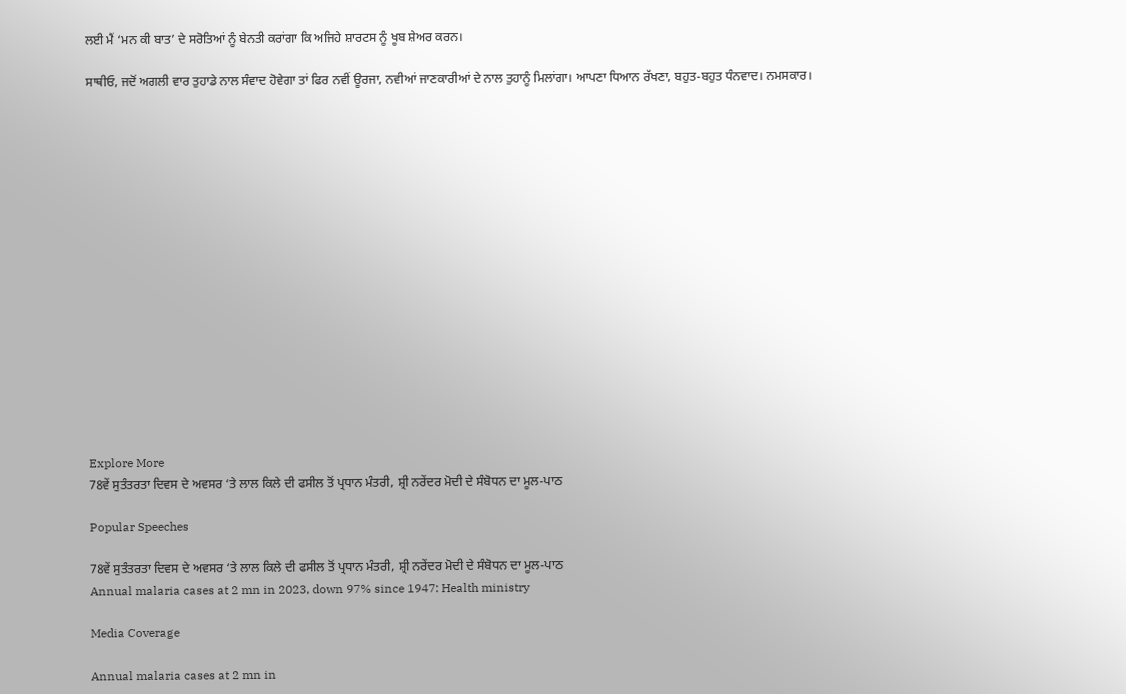ਲਈ ਮੈਂ ‘ਮਨ ਕੀ ਬਾਤ’ ਦੇ ਸਰੋਤਿਆਂ ਨੂੰ ਬੇਨਤੀ ਕਰਾਂਗਾ ਕਿ ਅਜਿਹੇ ਸ਼ਾਰਟਸ ਨੂੰ ਖੂਬ ਸ਼ੇਅਰ ਕਰਨ।

ਸਾਥੀਓ, ਜਦੋਂ ਅਗਲੀ ਵਾਰ ਤੁਹਾਡੇ ਨਾਲ ਸੰਵਾਦ ਹੋਵੇਗਾ ਤਾਂ ਫਿਰ ਨਵੀਂ ਊਰਜਾ, ਨਵੀਆਂ ਜਾਣਕਾਰੀਆਂ ਦੇ ਨਾਲ ਤੁਹਾਨੂੰ ਮਿਲਾਂਗਾ। ਆਪਣਾ ਧਿਆਨ ਰੱਖਣਾ, ਬਹੁਤ-ਬਹੁਤ ਧੰਨਵਾਦ। ਨਮਸਕਾਰ।

















Explore More
78ਵੇਂ ਸੁਤੰਤਰਤਾ ਦਿਵਸ ਦੇ ਅਵਸਰ ‘ਤੇ ਲਾਲ ਕਿਲੇ ਦੀ ਫਸੀਲ ਤੋਂ ਪ੍ਰਧਾਨ ਮੰਤਰੀ, ਸ਼੍ਰੀ ਨਰੇਂਦਰ ਮੋਦੀ ਦੇ ਸੰਬੋਧਨ ਦਾ ਮੂਲ-ਪਾਠ

Popular Speeches

78ਵੇਂ ਸੁਤੰਤਰਤਾ ਦਿਵਸ ਦੇ ਅਵਸਰ ‘ਤੇ ਲਾਲ ਕਿਲੇ ਦੀ ਫਸੀਲ ਤੋਂ ਪ੍ਰਧਾਨ ਮੰਤਰੀ, ਸ਼੍ਰੀ ਨਰੇਂਦਰ ਮੋਦੀ ਦੇ ਸੰਬੋਧਨ ਦਾ ਮੂਲ-ਪਾਠ
Annual malaria cases at 2 mn in 2023, down 97% since 1947: Health ministry

Media Coverage

Annual malaria cases at 2 mn in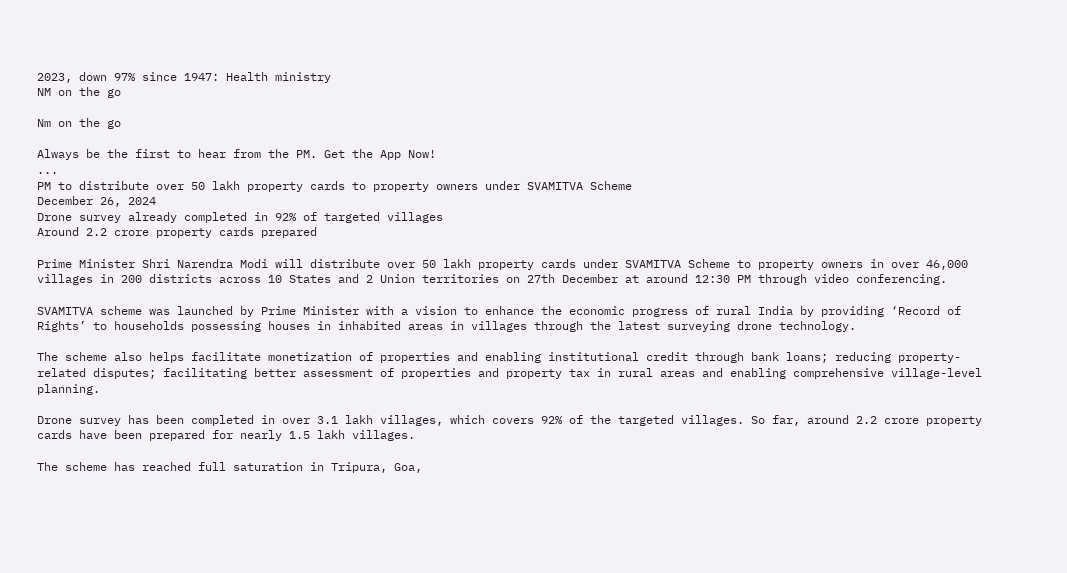2023, down 97% since 1947: Health ministry
NM on the go

Nm on the go

Always be the first to hear from the PM. Get the App Now!
...
PM to distribute over 50 lakh property cards to property owners under SVAMITVA Scheme
December 26, 2024
Drone survey already completed in 92% of targeted villages
Around 2.2 crore property cards prepared

Prime Minister Shri Narendra Modi will distribute over 50 lakh property cards under SVAMITVA Scheme to property owners in over 46,000 villages in 200 districts across 10 States and 2 Union territories on 27th December at around 12:30 PM through video conferencing.

SVAMITVA scheme was launched by Prime Minister with a vision to enhance the economic progress of rural India by providing ‘Record of Rights’ to households possessing houses in inhabited areas in villages through the latest surveying drone technology.

The scheme also helps facilitate monetization of properties and enabling institutional credit through bank loans; reducing property-related disputes; facilitating better assessment of properties and property tax in rural areas and enabling comprehensive village-level planning.

Drone survey has been completed in over 3.1 lakh villages, which covers 92% of the targeted villages. So far, around 2.2 crore property cards have been prepared for nearly 1.5 lakh villages.

The scheme has reached full saturation in Tripura, Goa,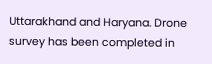Uttarakhand and Haryana. Drone survey has been completed in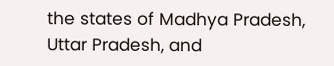the states of Madhya Pradesh, Uttar Pradesh, and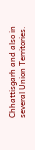Chhattisgarh and also in several Union Territories.